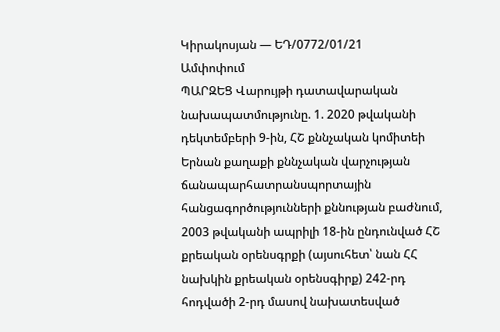Կիրակոսյան — ԵԴ/0772/01/21
Ամփոփում
ՊԱՐԶԵՑ Վարույթի դատավարական նախապատմությունը. 1. 2020 թվականի դեկտեմբերի 9-ին, ՀՇ քննչական կոմիտեի Երնան քաղաքի քննչական վարչության ճանապարհատրանսպորտային հանցագործությունների քննության բաժնում, 2003 թվականի ապրիլի 18-ին ընդունված ՀՇ քրեական օրենսգրքի (այսուհետ՝ նան ՀՀ նախկին քրեական օրենսգիրք) 242-րդ հոդվածի 2-րդ մասով նախատեսված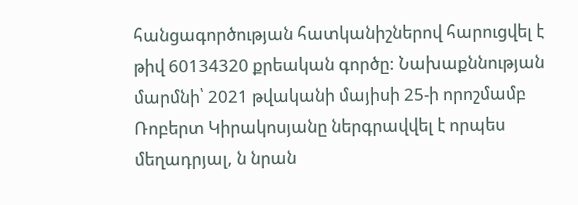հանցագործության հատկանիշներով հարուցվել է թիվ 60134320 քրեական գործը: Նախաքննության մարմնի՝ 2021 թվականի մայիսի 25-ի որոշմամբ Ռոբերտ Կիրակոսյանը ներգրավվել է որպես մեղադրյալ, ն նրան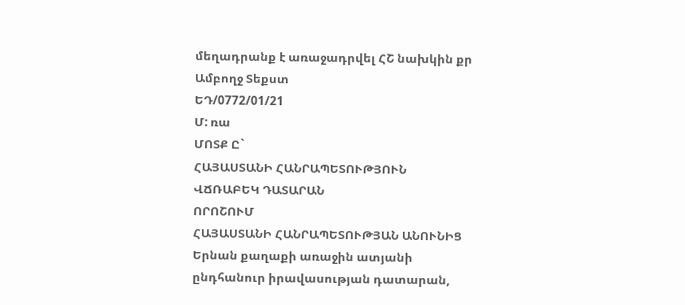մեղադրանք է առաջադրվել ՀՇ նախկին քր
Ամբողջ Տեքստ
ԵԴ/0772/01/21
Մ: ռա
ՄՈՏՔ Ը`
ՀԱՅԱՍՏԱՆԻ ՀԱՆՐԱՊԵՏՈՒԹՅՈՒՆ
ՎՃՌԱԲԵԿ ԴԱՏԱՐԱՆ
ՈՐՈՇՈՒՄ
ՀԱՅԱՍՏԱՆԻ ՀԱՆՐԱՊԵՏՈՒԹՅԱՆ ԱՆՈՒՆԻՑ
Երնան քաղաքի առաջին ատյանի
ընդհանուր իրավասության դատարան,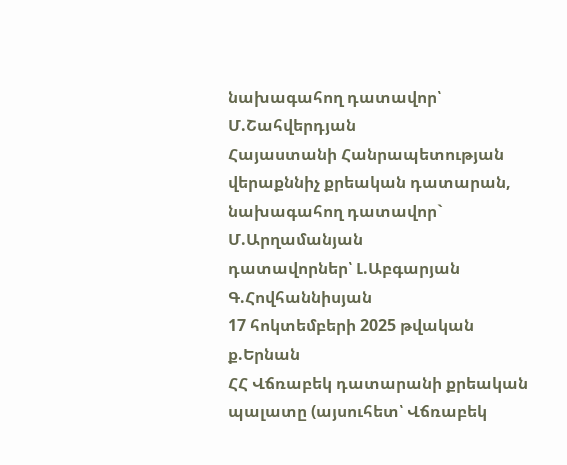նախագահող դատավոր՝ Մ.Շահվերդյան
Հայաստանի Հանրապետության
վերաքննիչ քրեական դատարան,
նախագահող դատավոր` Մ.Արղամանյան
դատավորներ՝ Լ.Աբգարյան
Գ.Հովհաննիսյան
17 հոկտեմբերի 2025 թվական ք.Երնան
ՀՀ Վճռաբեկ դատարանի քրեական պալատը (այսուհետ՝ Վճռաբեկ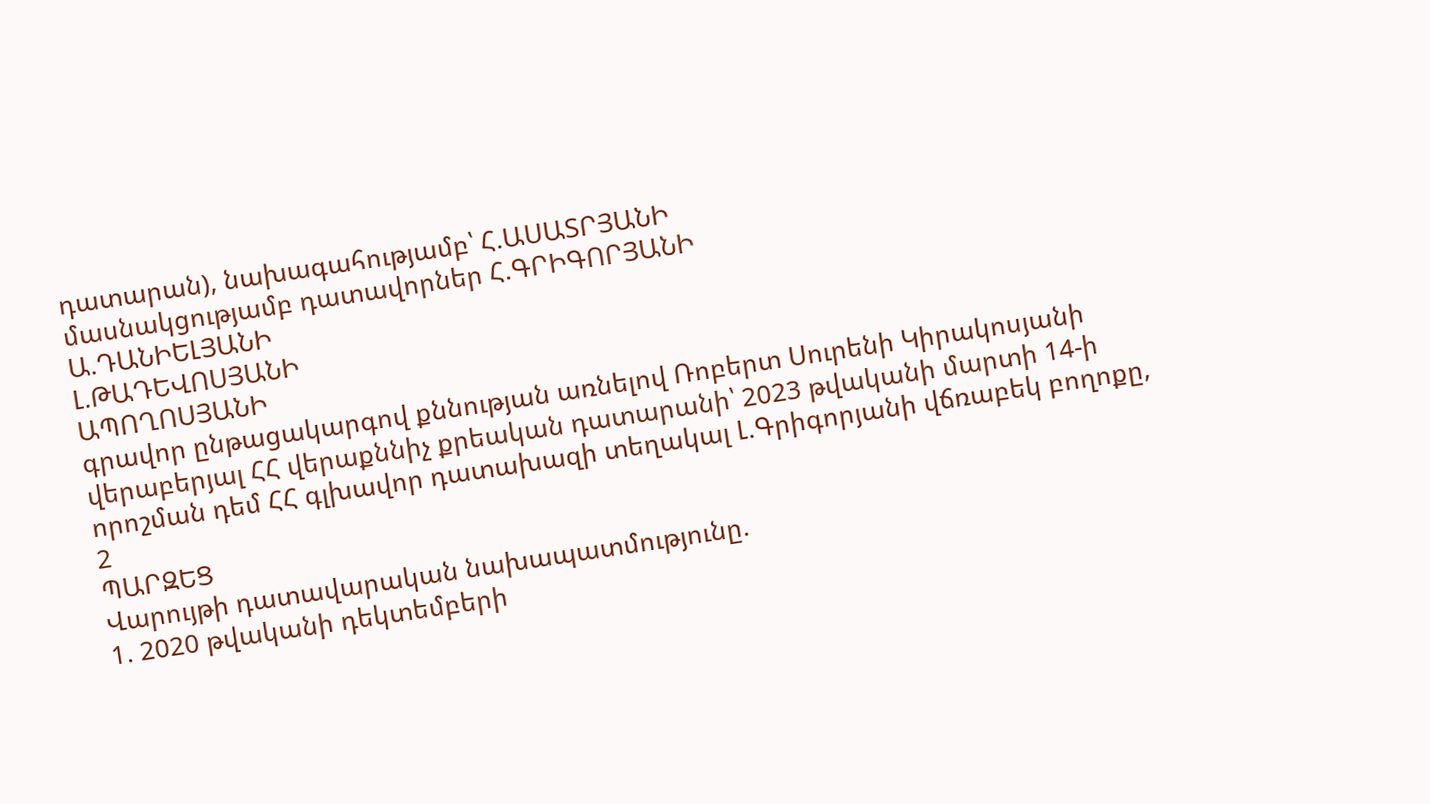դատարան), նախագահությամբ՝ Հ.ԱՍԱՏՐՅԱՆԻ
մասնակցությամբ դատավորներ Հ.ԳՐԻԳՈՐՅԱՆԻ
Ա.ԴԱՆԻԵԼՅԱՆԻ
Լ.ԹԱԴԵՎՈՍՅԱՆԻ
ԱՊՈՂՈՍՅԱՆԻ
գրավոր ընթացակարգով քննության առնելով Ռոբերտ Սուրենի Կիրակոսյանի վերաբերյալ ՀՀ վերաքննիչ քրեական դատարանի՝ 2023 թվականի մարտի 14-ի որոշման դեմ ՀՀ գլխավոր դատախազի տեղակալ Լ.Գրիգորյանի վճռաբեկ բողոքը,
2
ՊԱՐԶԵՑ
Վարույթի դատավարական նախապատմությունը.
1. 2020 թվականի դեկտեմբերի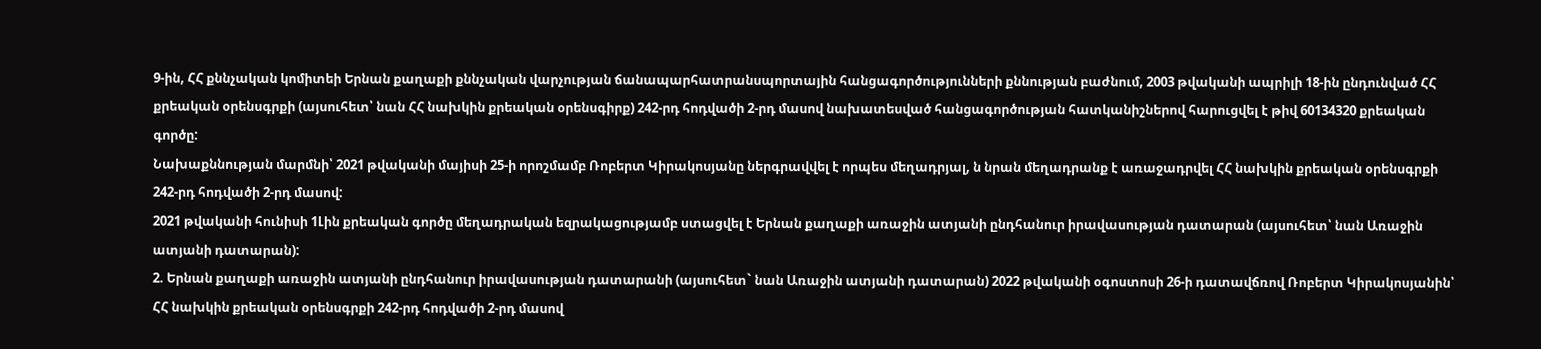9-ին, ՀՀ քննչական կոմիտեի Երնան քաղաքի քննչական վարչության ճանապարհատրանսպորտային հանցագործությունների քննության բաժնում, 2003 թվականի ապրիլի 18-ին ընդունված ՀՀ քրեական օրենսգրքի (այսուհետ՝ նան ՀՀ նախկին քրեական օրենսգիրք) 242-րդ հոդվածի 2-րդ մասով նախատեսված հանցագործության հատկանիշներով հարուցվել է թիվ 60134320 քրեական գործը:
Նախաքննության մարմնի՝ 2021 թվականի մայիսի 25-ի որոշմամբ Ռոբերտ Կիրակոսյանը ներգրավվել է որպես մեղադրյալ, ն նրան մեղադրանք է առաջադրվել ՀՀ նախկին քրեական օրենսգրքի 242-րդ հոդվածի 2-րդ մասով:
2021 թվականի հունիսի 1Լին քրեական գործը մեղադրական եզրակացությամբ ստացվել է Երնան քաղաքի առաջին ատյանի ընդհանուր իրավասության դատարան (այսուհետ՝ նան Առաջին ատյանի դատարան):
2. Երնան քաղաքի առաջին ատյանի ընդհանուր իրավասության դատարանի (այսուհետ` նան Առաջին ատյանի դատարան) 2022 թվականի օգոստոսի 26-ի դատավճռով Ռոբերտ Կիրակոսյանին՝ ՀՀ նախկին քրեական օրենսգրքի 242-րդ հոդվածի 2-րդ մասով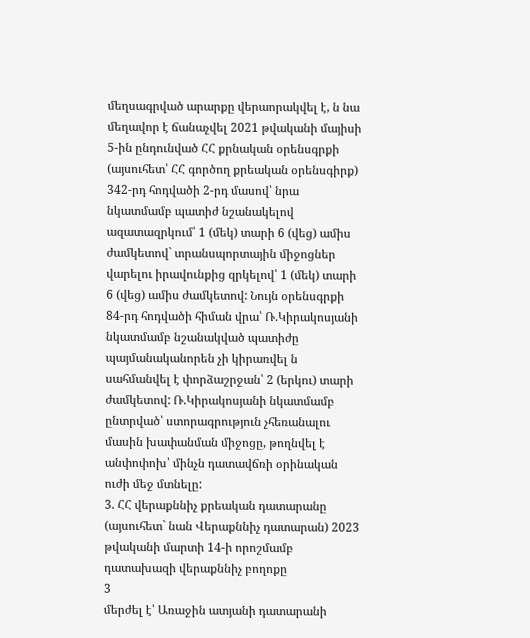մեղսագրված արարքը վերաորակվել է, ն նա մեղավոր է ճանաչվել 2021 թվականի մայիսի 5-ին ընդունված ՀՀ քրնական օրենսգրքի (այսուհետ՝ ՀՀ գործող քրեական օրենսգիրք) 342-րդ հոդվածի 2-րդ մասով՝ նրա նկատմամբ պատիժ նշանակելով ազատազրկում՝ 1 (մեկ) տարի 6 (վեց) ամիս ժամկետով` տրանսպորտային միջոցներ վարելու իրավունքից զրկելով՝ 1 (մեկ) տարի 6 (վեց) ամիս ժամկետով: Նույն օրենսգրքի 84-րդ հոդվածի հիման վրա՝ Ռ.Կիրակոսյանի նկատմամբ նշանակված պատիժը պայմանականորեն չի կիրառվել ն սահմանվել է փորձաշրջան՝ 2 (երկու) տարի ժամկետով: Ռ.Կիրակոսյանի նկատմամբ ընտրված՝ ստորագրություն չհեռանալու մասին խափանման միջոցը, թողնվել է անփոփոխ՝ մինչն դատավճռի օրինական ուժի մեջ մտնելը:
3. ՀՀ վերաքննիչ քրեական դատարանը (այսուհետ` նան Վերաքննիչ դատարան) 2023 թվականի մարտի 14-ի որոշմամբ դատախազի վերաքննիչ բողոքը
3
մերժել է՝ Առաջին ատյանի դատարանի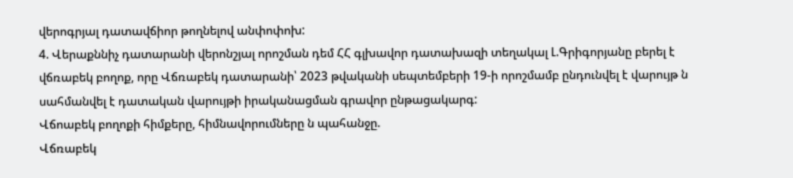վերոգրյալ դատավճիոր թողնելով անփոփոխ:
4. Վերաքննիչ դատարանի վերոնշյալ որոշման դեմ ՀՀ գլխավոր դատախազի տեղակալ Լ.Գրիգորյանը բերել է վճռաբեկ բողոք, որը Վճռաբեկ դատարանի՝ 2023 թվականի սեպտեմբերի 19-ի որոշմամբ ընդունվել է վարույթ ն սահմանվել է դատական վարույթի իրականացման գրավոր ընթացակարգ:
Վճոաբեկ բողոքի հիմքերը, հիմնավորումները ն պահանջը.
Վճռաբեկ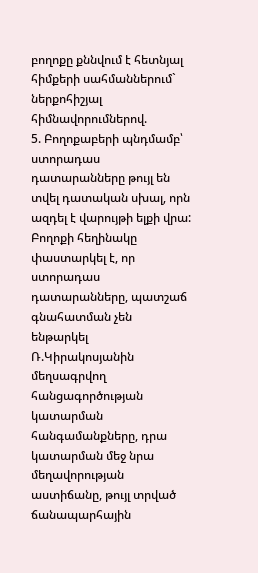բողոքը քննվում է հետնյալ հիմքերի սահմաններում` ներքոհիշյալ հիմնավորումներով.
5. Բողոքաբերի պնդմամբ՝ ստորադաս դատարանները թույլ են տվել դատական սխալ, որն ազդել է վարույթի ելքի վրա:
Բողոքի հեղինակը փաստարկել է, որ ստորադաս դատարանները, պատշաճ գնահատման չեն ենթարկել Ռ.Կիրակոսյանին մեղսագրվող հանցագործության կատարման հանգամանքները, դրա կատարման մեջ նրա մեղավորության աստիճանը, թույլ տրված ճանապարհային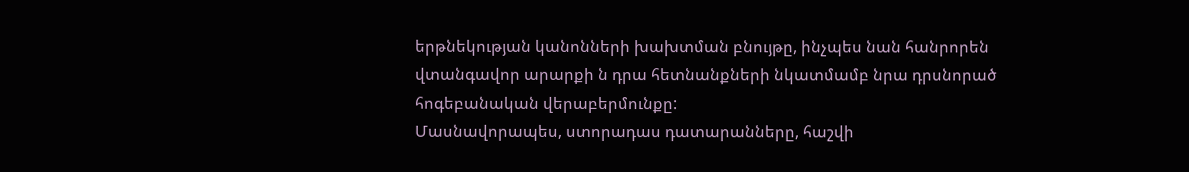երթնեկության կանոնների խախտման բնույթը, ինչպես նան հանրորեն վտանգավոր արարքի ն դրա հետնանքների նկատմամբ նրա դրսնորած հոգեբանական վերաբերմունքը:
Մասնավորապես, ստորադաս դատարանները, հաշվի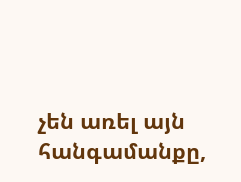չեն առել այն
հանգամանքը,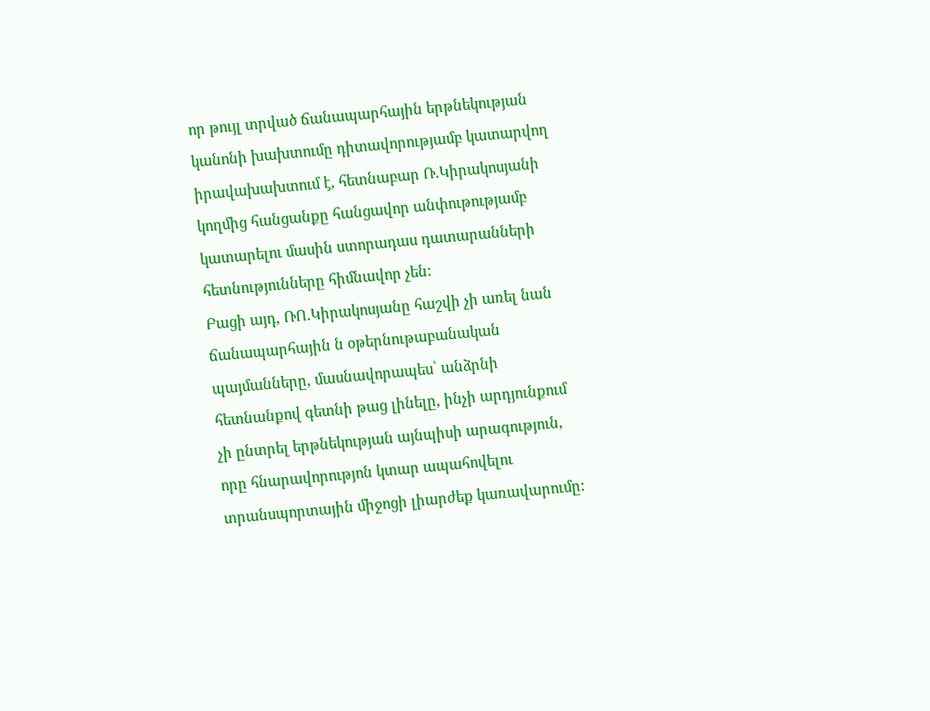որ թույլ տրված ճանապարհային երթնեկության կանոնի խախտումը դիտավորությամբ կատարվող իրավախախտում է, հետնաբար Ռ.Կիրակոսյանի կողմից հանցանքը հանցավոր անփութությամբ կատարելու մասին ստորադաս դատարանների հետնությունները հիմնավոր չեն:
Բացի այդ, ՌՈ.Կիրակոսյանը հաշվի չի առել նան ճանապարհային ն օթերնութաբանական պայմանները, մասնավորապես՝ անձրնի հետնանքով գետնի թաց լինելը, ինչի արդյունքում չի ընտրել երթնեկության այնպիսի արագություն, որը հնարավորությոն կտար ապահովելու տրանսպորտային միջոցի լիարժեք կառավարումը: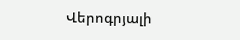Վերոգրյալի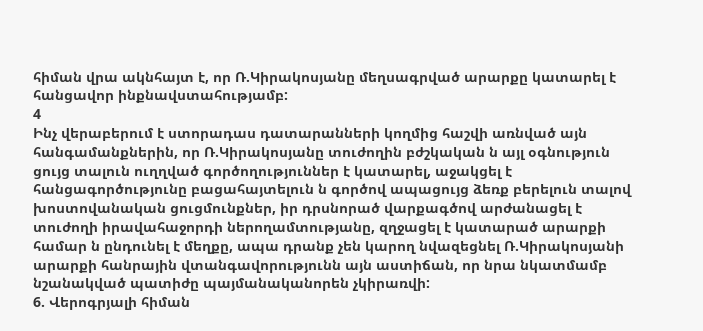հիման վրա ակնհայտ է, որ Ռ.Կիրակոսյանը մեղսագրված արարքը կատարել է հանցավոր ինքնավստահությամբ:
4
Ինչ վերաբերում է ստորադաս դատարանների կողմից հաշվի առնված այն հանգամանքներին, որ Ռ.Կիրակոսյանը տուժողին բժշկական ն այլ օգնություն ցույց տալուն ուղղված գործողություններ է կատարել, աջակցել է հանցագործությունը բացահայտելուն ն գործով ապացույց ձեռք բերելուն տալով խոստովանական ցուցմունքներ, իր դրսնորած վարքագծով արժանացել է տուժողի իրավահաջորդի ներողամտությանը, զղջացել է կատարած արարքի համար ն ընդունել է մեղքը, ապա դրանք չեն կարող նվազեցնել Ռ.Կիրակոսյանի արարքի հանրային վտանգավորությունն այն աստիճան, որ նրա նկատմամբ նշանակված պատիժը պայմանականորեն չկիրառվի:
6. Վերոգրյալի հիման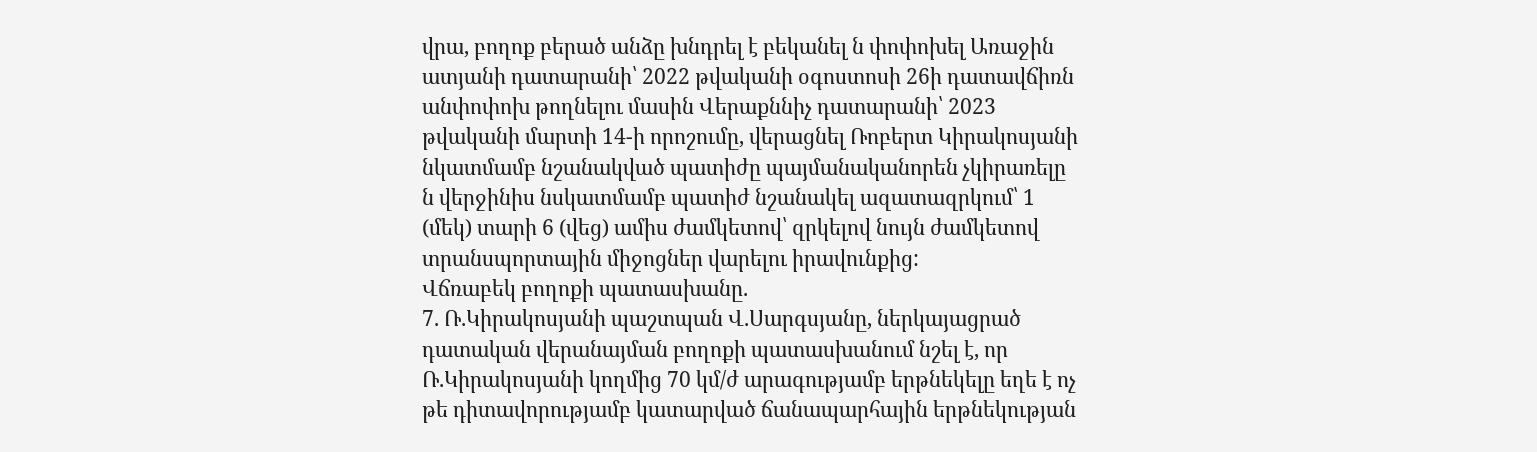վրա, բողոք բերած անձը խնդրել է բեկանել ն փոփոխել Առաջին ատյանի դատարանի՝ 2022 թվականի օգոստոսի 26ի դատավճիռն անփոփոխ թողնելու մասին Վերաքննիչ դատարանի՝ 2023 թվականի մարտի 14-ի որոշումը, վերացնել Ռոբերտ Կիրակոսյանի նկատմամբ նշանակված պատիժը պայմանականորեն չկիրառելը ն վերջինիս նսկատմամբ պատիժ նշանակել ազատազրկում՝ 1 (մեկ) տարի 6 (վեց) ամիս ժամկետով՝ զրկելով նույն ժամկետով տրանսպորտային միջոցներ վարելու իրավունքից:
Վճռաբեկ բողոքի պատասխանը.
7. Ռ.Կիրակոսյանի պաշտպան Վ.Սարգսյանը, ներկայացրած դատական վերանայման բողոքի պատասխանում նշել է, որ Ռ.Կիրակոսյանի կողմից 70 կմ/ժ արագությամբ երթնեկելը եղե է ոչ թե դիտավորությամբ կատարված ճանապարհային երթնեկության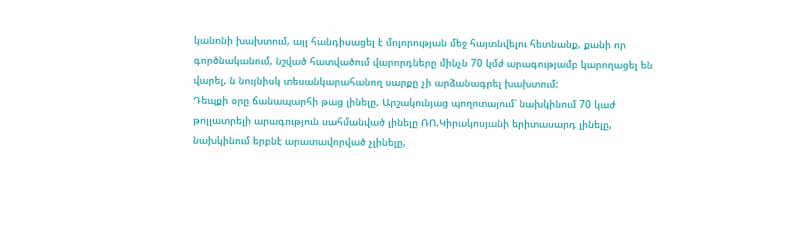կանոնի խախտում, այլ հանդիսացել է մոլորության մեջ հայտնվելու հետնանք, քանի որ գործնականում, նշված հատվածում վարորդները մինչն 70 կմժ արագությամբ կարողացել են վարել, ն նույնիսկ տեսանկարահանող սարքը չի արձանագրել խախտում:
Դեպքի օրը ճանապարհի թաց լինելը, Արշակունյաց պողոտայում՝ նախկինում 70 կաժ թոյլատրելի արագություն սահմանված լինելը ՌՈ.Կիրակոսյանի երիտասարդ լինելը, նախկինում երբնէ արատավորված չլինելը,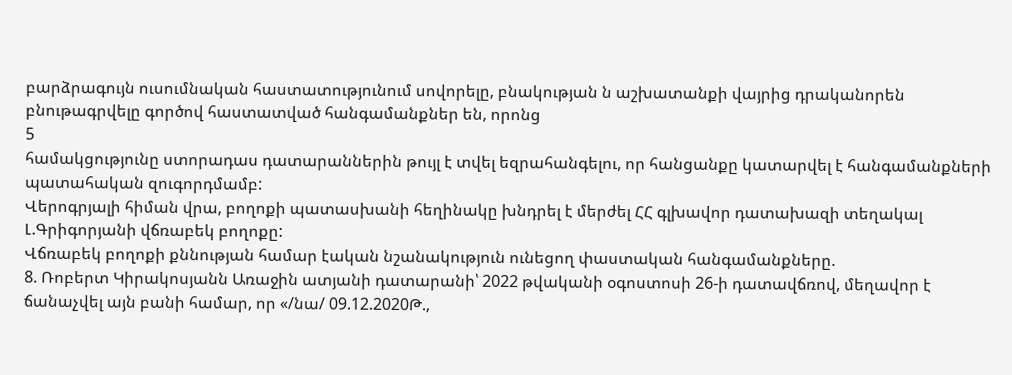բարձրագույն ուսումնական հաստատությունում սովորելը, բնակության ն աշխատանքի վայրից դրականորեն բնութագրվելը գործով հաստատված հանգամանքներ են, որոնց
5
համակցությունը ստորադաս դատարաններին թույլ է տվել եզրահանգելու, որ հանցանքը կատարվել է հանգամանքների պատահական զուգորդմամբ:
Վերոգրյալի հիման վրա, բողոքի պատասխանի հեղինակը խնդրել է մերժել ՀՀ գլխավոր դատախազի տեղակալ Լ.Գրիգորյանի վճռաբեկ բողոքը:
Վճռաբեկ բողոքի քննության համար էական նշանակություն ունեցող փաստական հանգամանքները.
8. Ռոբերտ Կիրակոսյանն Առաջին ատյանի դատարանի՝ 2022 թվականի օգոստոսի 26-ի դատավճռով, մեղավոր է ճանաչվել այն բանի համար, որ «/նա/ 09.12.2020Թ.,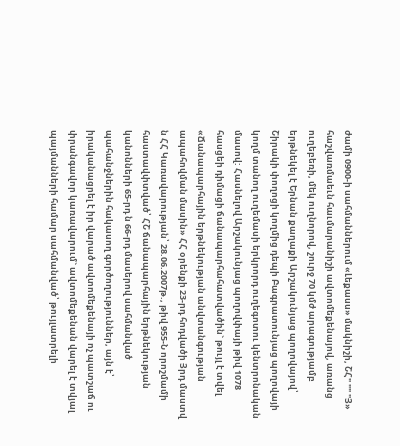ժամի 0900-ի սահմաններում «Լեքասս» մակնիշի, ՇՀ" "" "Յ» հաշվառմաեւն հաւմարանիշի ավտոմեքենայով, առանց ուղեբեռի, մեկ ուղնորով, շուրջ 70 կմժ արագությամբ երթնեկել է Երնան քաղաքի Արշակունյաց պողովայով՝ Շիրակի փողոցի կողմից դեպի Բագրատունյաց պողովայի կողմ տանող ուղեմասի երկրորդ ուղեգոտու կենտրոնական մասով: Հասնելով Արշակունյաց պողովփայի թիվ 1078 հասցեի դիմացի ճանապարհահատվածին` թույլ է տվել «Ճանապարհային երթնեկության անվտանգության ապահովման մասին» ՀՀ օրենքի 23-րդ հոդվածի Յրդ մաստվ ն ՀՀ Կառավարության՝ 28.06.2007թ., թիվ 955-Ն որոշմամի հաստավփտված՝ ՀՇ ճանապարհային երթնեկության կանոնների 65-րդ ն 66-րդ մասերով սահմանված պահանջներին հակասող գործողություններ, այն է՝ իրականացրել է իր վարած ավտոմեքենայի ոչ պատշաճ ու փրանգավոր կառավարում` ավտոմեքենան վարել է տվյալ պայմանների համար սահմանված՝ թույլատրելի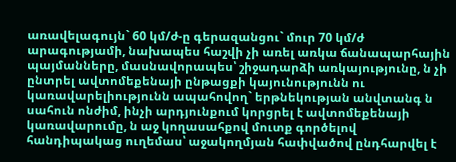առավելագույն` 60 կմ/ժ-ը գերազանցու` մուր 70 կմ/ժ արագությամի, նախապես հաշվի չի առել առկա ճանապարհային պայմանները, մասնավորապես՝ շիջադարձի առկայությունը, ն չի ընտրել ավտոմեքենայի ընթացքի կայունությունն ու կառավարելիությունն ապահովող` երթնեկության անվտանգ ն սահուն ոնժիմ, ինչի արդյունքում կորցրել է ավտոմեքենայի կառավարումը, ն աջ կողասահքով մուտք գործելով հանդիպակաց ուղեմաս՝ աջակողմյան հափվածով ընդհարվել է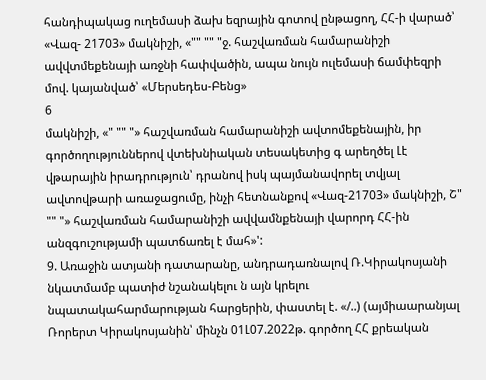հանդիպակաց ուղեմասի ձախ եզրային գոտով ընթացող, ՀՀ-ի վարած՝ «Վազ- 21703» մակնիշի, «"" "" "ջ. հաշվառման համարանիշի ավվտմեքենայի առջնի հափվածին, ապա նույն ուլեմասի ճամփեզրի մով. կայանված՝ «Մերսեդես-Բենց»
6
մակնիշի, «" "" "» հաշվառման համարանիշի ավտոմեքենային, իր գործողություններով վտեխնիական տեսակետից գ արեղծել Լէ վթարային իրադրություն՝ դրանով իսկ պայմանավորել տվյալ ավտովթարի առաջացումը, ինչի հետնանքով «Վազ-21703» մակնիշի, Շ" "" "» հաշվառման համարանիշի ավվամնքենայի վարորդ ՀՀ-ին անզգուշությամի պատճառել է մահ»':
9. Առաջին ատյանի դատարանը, անդրադառնալով Ռ.Կիրակոսյանի
նկատմամբ պատիժ նշանակելու ն այն կրելու նպատակահարմարության հարցերին, փաստել է. «/..) (այմիաարանյալ Ռորերտ Կիրակոսյանին՝ մինչն 01Լ07.2022թ. գործող ՀՀ քրեական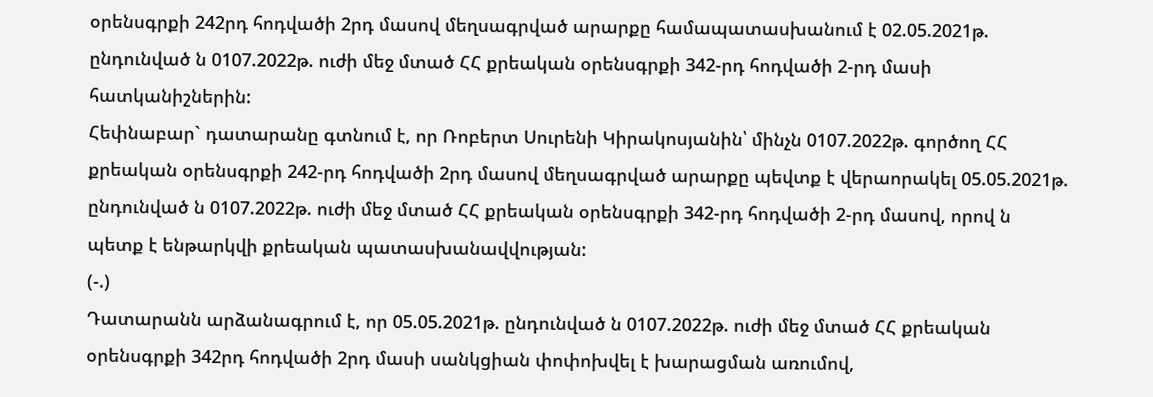օրենսգրքի 242րդ հոդվածի 2րդ մասով մեղսագրված արարքը համապատասխանում է 02.05.2021թ. ընդունված ն 0107.2022թ. ուժի մեջ մտած ՀՀ քրեական օրենսգրքի 342-րդ հոդվածի 2-րդ մասի հատկանիշներին:
Հեփնաբար` դատարանը գտնում է, որ Ռոբերտ Սուրենի Կիրակոսյանին՝ մինչն 0107.2022թ. գործող ՀՀ քրեական օրենսգրքի 242-րդ հոդվածի 2րդ մասով մեղսագրված արարքը պեվտք է վերաորակել 05.05.2021թ. ընդունված ն 0107.2022թ. ուժի մեջ մտած ՀՀ քրեական օրենսգրքի 342-րդ հոդվածի 2-րդ մասով, որով ն պետք է ենթարկվի քրեական պատասխանավվության:
(-.)
Դատարանն արձանագրում է, որ 05.05.2021թ. ընդունված ն 0107.2022թ. ուժի մեջ մտած ՀՀ քրեական օրենսգրքի 342րդ հոդվածի 2րդ մասի սանկցիան փոփոխվել է խարացման առումով,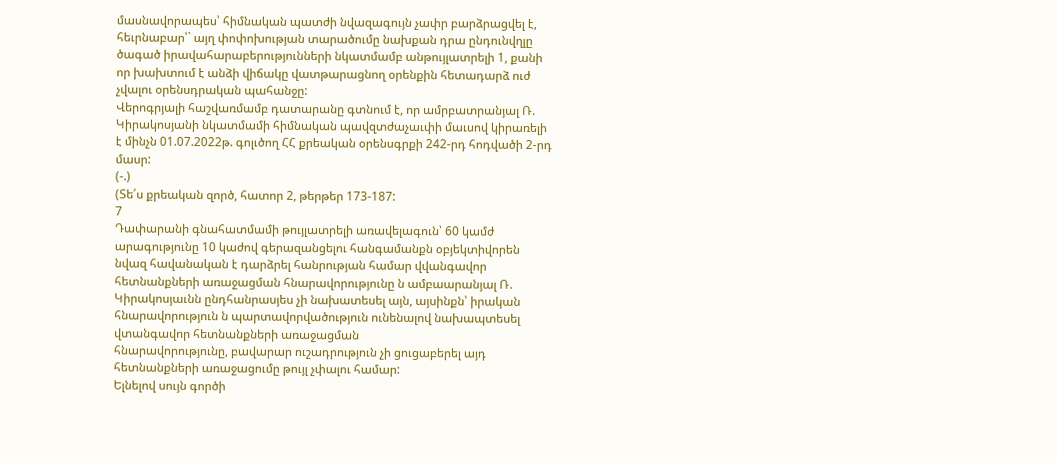մասնավորապես՝ հիմնական պատժի նվազագույն չափր բարձրացվել է, հեւրնաբար՝` այղ փոփոխության տարածումը նախքան դրա ընդունվղլը ծագած իրավահարաբերությունների նկատմամբ անթույլատրելի 1, քանի որ խախտում է անձի վիճակը վատթարացնող օրենքին հետադարձ ուժ չվալու օրենսդրական պահանջը:
Վերոգրյալի հաշվառմամբ դատարանը գտնում է, որ ամրբատրանյալ Ռ. Կիրակոսյանի նկատմամի հիմնական պավզտժաչաւփի մաւսով կիրառելի է մինչն 01.07.2022թ. գոլւծող ՀՀ քրեական օրենսգրքի 242-րդ հոդվածի 2-րդ մասր:
(-.)
(Տե՛ս քրեական զործ, հատոր 2, թերթեր 173-187:
7
Դափարանի գնահատմամի թույլատրելի առավելագուն՝ 60 կամժ
արագությունը 10 կաժով գերազանցելու հանգամանքն օբյեկտիվորեն նվազ հավանական է դարձրել հանրության համար վվանգավոր հետնանքների առաջացման հնարավորությունը ն ամբաարանյալ Ռ. Կիրակոսյաւնն ընդհանրասյես չի նախատեսել այն, այսինքն՝ իրական հնարավորություն ն պարտավորվածություն ունենալով նախապտեսել վտանգավոր հետնանքների առաջացման
հնարավորությունը, բավարար ուշադրություն չի ցուցաբերել այդ հետնանքների առաջացումը թույլ չփալու համար:
Ելնելով սույն գործի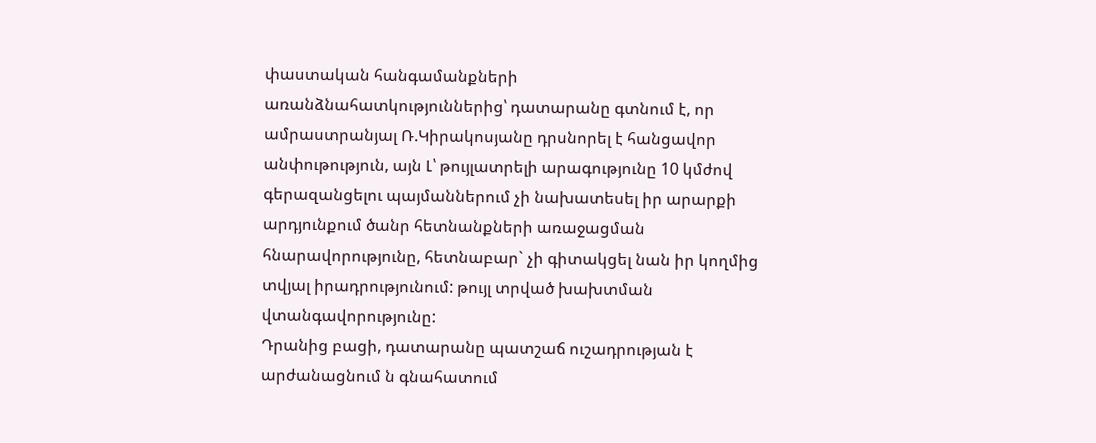փաստական հանգամանքների
առանձնահատկություններից՝ դատարանը գտնում է, որ ամրաստրանյալ Ռ.Կիրակոսյանը դրսնորել է հանցավոր անփութություն, այն Լ՝ թույլատրելի արագությունը 10 կմժով գերազանցելու պայմաններում չի նախատեսել իր արարքի արդյունքում ծանր հետնանքների առաջացման հնարավորությունը, հետնաբար` չի գիտակցել նան իր կողմից տվյալ իրադրությունում: թույլ տրված խախտման վտանգավորությունը:
Դրանից բացի, դատարանը պատշաճ ուշադրության է արժանացնում ն գնահատում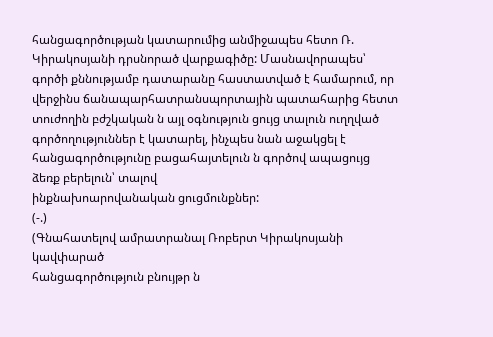հանցագործության կատարումից անմիջապես հետո Ռ. Կիրակոսյանի դրսնորած վարքագիծը: Մասնավորապես՝ գործի քննությամբ դատարանը հաստատված է համարում, որ վերջինս ճանապարհատրանսպորտային պատահարից հետտ տուժողին բժշկական ն այլ օգնություն ցույց տալուն ուղղված գործողություններ է կատարել, ինչպես նան աջակցել է հանցագործությունը բացահայտելուն ն գործով ապացույց ձեռք բերելուն՝ տալով
ինքնախոարովանական ցուցմունքներ:
(-.)
(Գնահատելով ամրատրանալ Ռոբերտ Կիրակոսյանի կավփարած
հանցագործություն բնույթր ն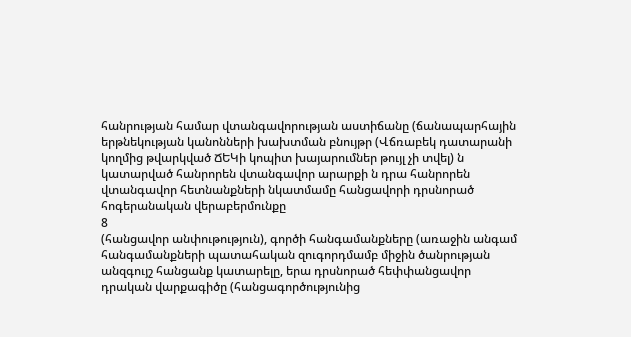հանրության համար վտանգավորության աստիճանը (ճանապարհային երթնեկության կանոնների խախտման բնույթր (Վճռաբեկ դատարանի կողմից թվարկված ՃԵԿի կոպիտ խայարումներ թույլ չի տվել) ն կատարված հանրորեն վտանգավոր արարքի ն դրա հանրորեն վտանգավոր հետնանքների նկատմամը հանցավորի դրսնորած հոգերանական վերաբերմունքը
8
(հանցավոր անփութություն), գործի հանգամանքները (առաջին անգամ հանգամանքների պատահական զուգորդմամբ միջին ծանրության անզգույշ հանցանք կատարելը, երա դրսնորած հեփփանցավոր դրական վարքագիծը (հանցագործությունից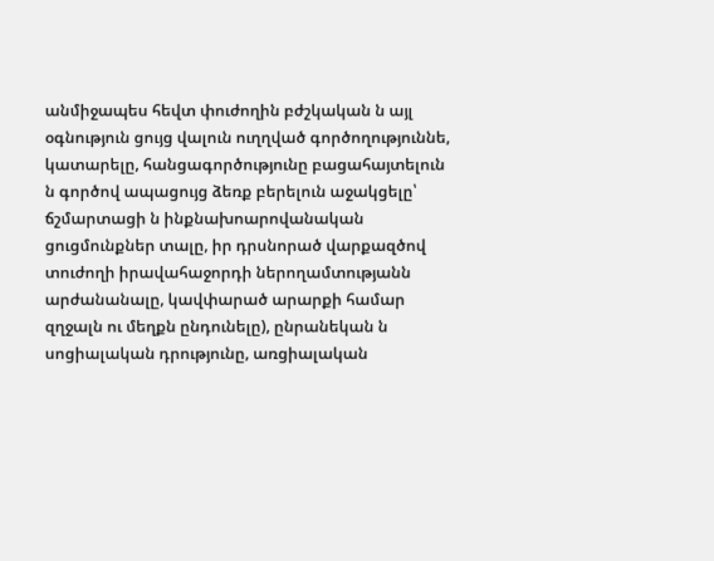անմիջապես հեվտ փուժողին բժշկական ն այլ օգնություն ցույց վալուն ուղղված գործողություննե, կատարելը, հանցագործությունը բացահայտելուն ն գործով ապացույց ձեռք բերելուն աջակցելը՝ ճշմարտացի ն ինքնախոարովանական ցուցմունքներ տալը, իր դրսնորած վարքազծով տուժողի իրավահաջորդի ներողամտությանն արժանանալը, կավփարած արարքի համար զղջալն ու մեղքն ընդունելը), ընրանեկան ն սոցիալական դրությունը, առցիալական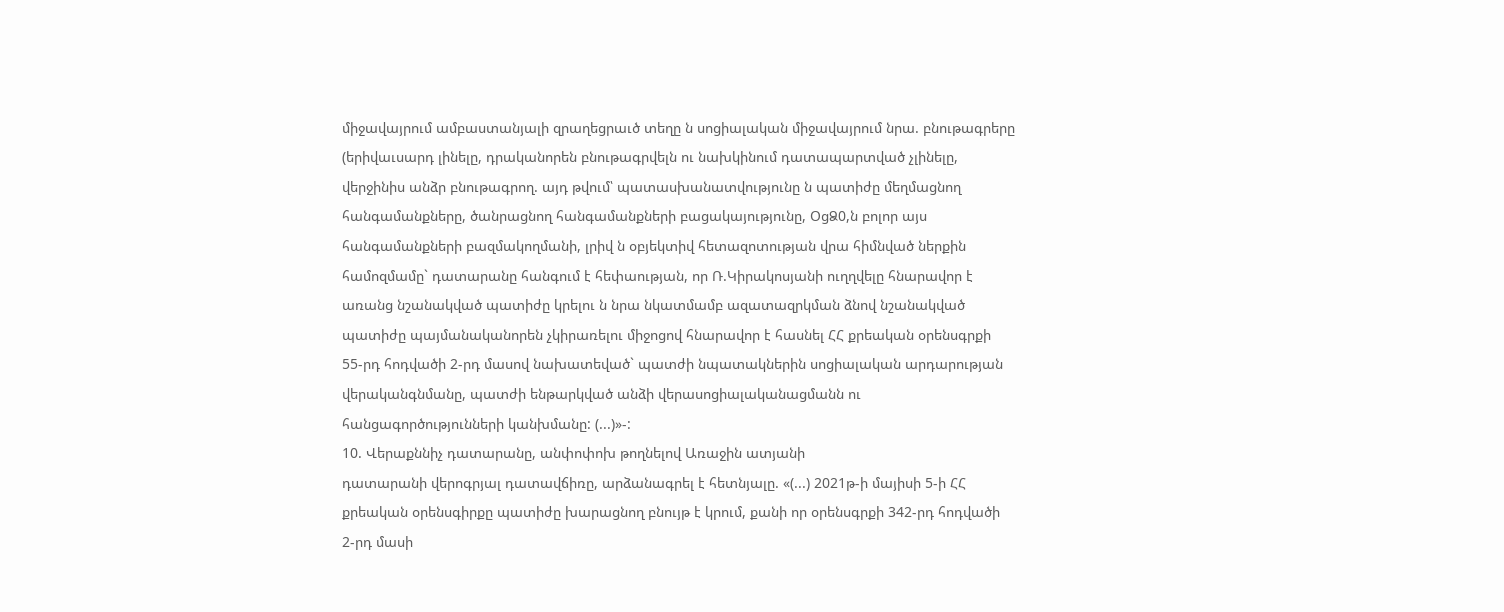միջավայրում ամբաստանյալի զրաղեցրաւծ տեղը ն սոցիալական միջավայրում նրա. բնութագրերը (երիվաւսարդ լինելը, դրականորեն բնութագրվելն ու նախկինում դատապարտված չլինելը, վերջինիս անձր բնութագրող. այդ թվում՝ պատասխանատվությունը ն պատիժը մեղմացնող հանգամանքները, ծանրացնող հանգամանքների բացակայությունը, ՕցՁ0,ն բոլոր այս հանգամանքների բազմակողմանի, լրիվ ն օբյեկտիվ հետազոտության վրա հիմնված ներքին համոզմամը` դատարանը հանգում է հեփաության, որ Ռ.Կիրակոսյանի ուղղվելը հնարավոր է առանց նշանակված պատիժը կրելու ն նրա նկատմամբ ազատազրկման ձնով նշանակված պատիժը պայմանականորեն չկիրառելու միջոցով հնարավոր է հասնել ՀՀ քրեական օրենսգրքի 55-րդ հոդվածի 2-րդ մասով նախատեված` պատժի նպատակներին սոցիալական արդարության
վերականգնմանը, պատժի ենթարկված անձի վերասոցիալականացմանն ու հանցագործությունների կանխմանը: (...)»-:
10. Վերաքննիչ դատարանը, անփոփոխ թողնելով Առաջին ատյանի
դատարանի վերոգրյալ դատավճիռը, արձանագրել է հետնյալը. «(...) 2021թ-ի մայիսի 5-ի ՀՀ քրեական օրենսգիրքը պատիժը խարացնող բնույթ է կրում, քանի որ օրենսգրքի 342-րդ հոդվածի 2-րդ մասի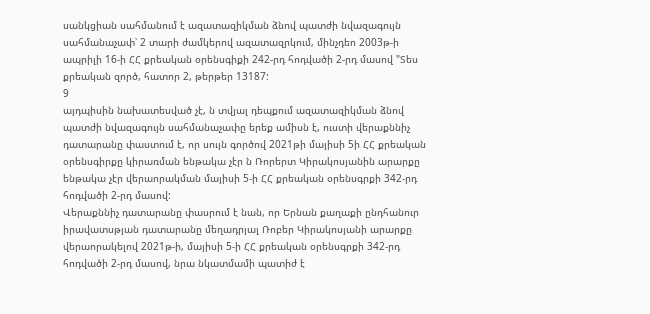սանկցիան սահմանում է ազատազիկման ձնով պատժի նվազագույն սահմանաչափ՝ 2 տարի ժամկերով ազատազրկում, մինչդեո 2003թ-ի ապրիլի 16-ի ՀՀ քրեական օրենսգիքի 242-րդ հոդվածի 2-րդ մասով "Տես քրեական զործ, հատոր 2, թերթեր 13187:
9
այդպիսին նախատեսված չէ, ն տվյալ դեպքում ազատազիկման ձնով պատժի նվազագույն սահմանաչափը երեք ամիսն է, ուստի վերաքննիչ դատարանը փաստում է, որ սույն գործով 2021թի մայիսի 5ի ՀՀ քրեական օրենսգիրքը կիրառման ենթակա չէր ն Ռորերտ Կիրակոսյանին արարքը ենթակա չէր վերաորակման մայիսի 5-ի ՀՀ քրեական օրենսգրքի 342-րդ հոդվածի 2-րդ մասով:
Վերաքննիչ դատարանը փասրում է նան, որ Երնան քաղաքի ընդհանուր իրավատսթյան դատարանը մեղադրյալ Ռոբեր Կիրակոսյանի արարքը վերաորակելով 2021թ-ի, մայիսի 5-ի ՀՀ քրեական օրենսգրքի 342-րդ հոդվածի 2-րդ մասով, նրա նկատմամի պատիժ է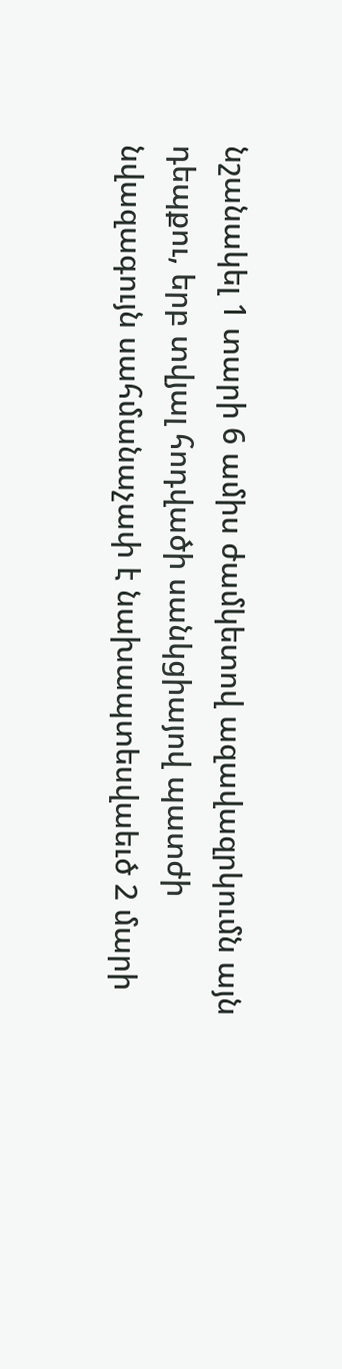նշանակել 1 տարի 6 ամիս ժամկետով ազավազրկումն այն դեպքու, երբ տվյալ հոդվածի սանկցիայով պատժի նվազագույն սահմանաչափ է նախապտեսվաեւծ 2 մարի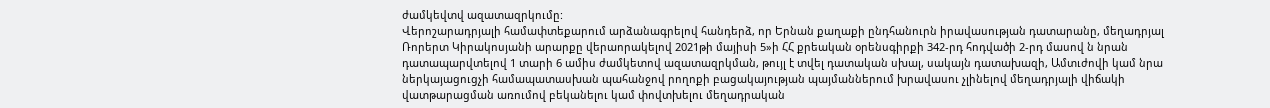ժամկեվտվ ազատազրկումը:
Վերոշարադրյալի համափտեքարում արձանագրելով հանդերձ, որ Երնան քաղաքի ընդհանուրն իրավասության դատարանը, մեղադրյալ Ռորերտ Կիրակոսյանի արարքը վերաորակելով 2021թի մայիսի 5»ի ՀՀ քրեական օրենսգիրքի 342-րդ հոդվածի 2-րդ մասով ն նրան դատապարվտելով 1 տարի 6 ամիս ժամկետով ազատազրկման, թույլ է տվել դատական սխալ, սակայն դատախազի, Ամտւժովի կամ նրա ներկայացուցչի համապատասխան պահանջով րողոքի բացակայության պայմաններում խրավասու չլինելով մեղադրյալի վիճակի վատթարացման առումով բեկանելու կամ փովտխելու մեղադրական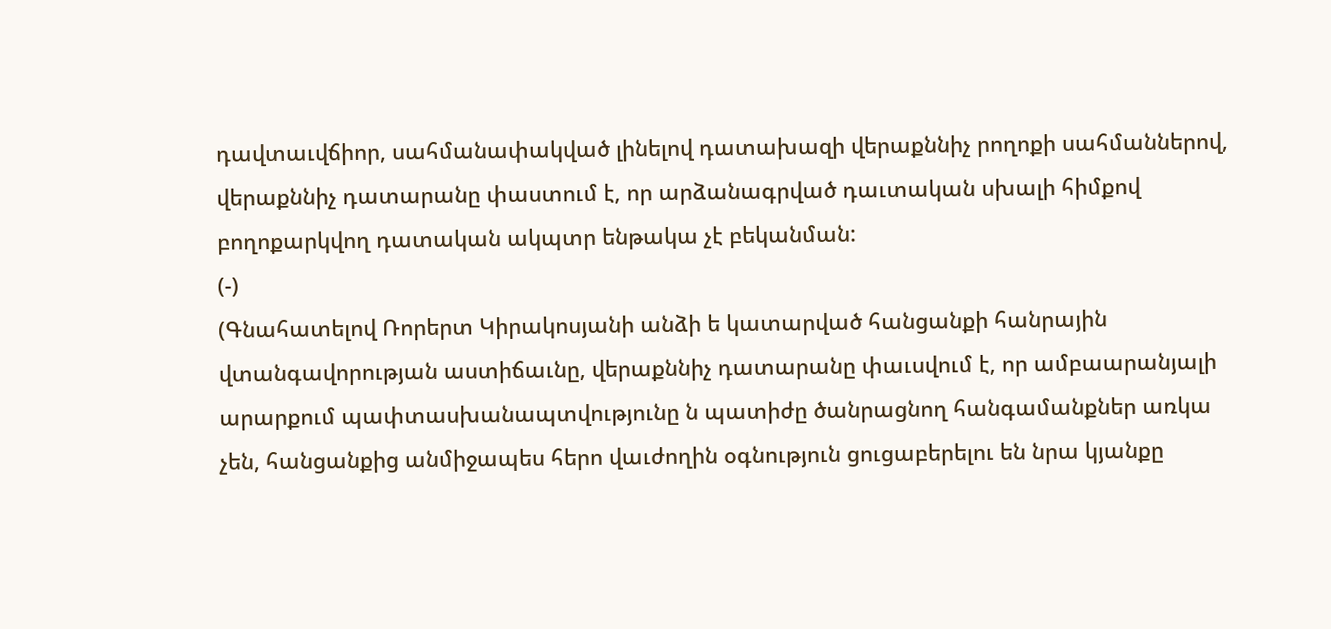դավտաւվճիոր, սահմանափակված լինելով դատախազի վերաքննիչ րողոքի սահմաններով, վերաքննիչ դատարանը փաստում է, որ արձանագրված դաւտական սխալի հիմքով բողոքարկվող դատական ակպտր ենթակա չէ բեկանման:
(-)
(Գնահատելով Ռորերտ Կիրակոսյանի անձի ե կատարված հանցանքի հանրային վտանգավորության աստիճաւնը, վերաքննիչ դատարանը փաւսվում է, որ ամբաարանյալի արարքում պափտասխանապտվությունը ն պատիժը ծանրացնող հանգամանքներ առկա չեն, հանցանքից անմիջապես հերո վաւժողին օգնություն ցուցաբերելու են նրա կյանքը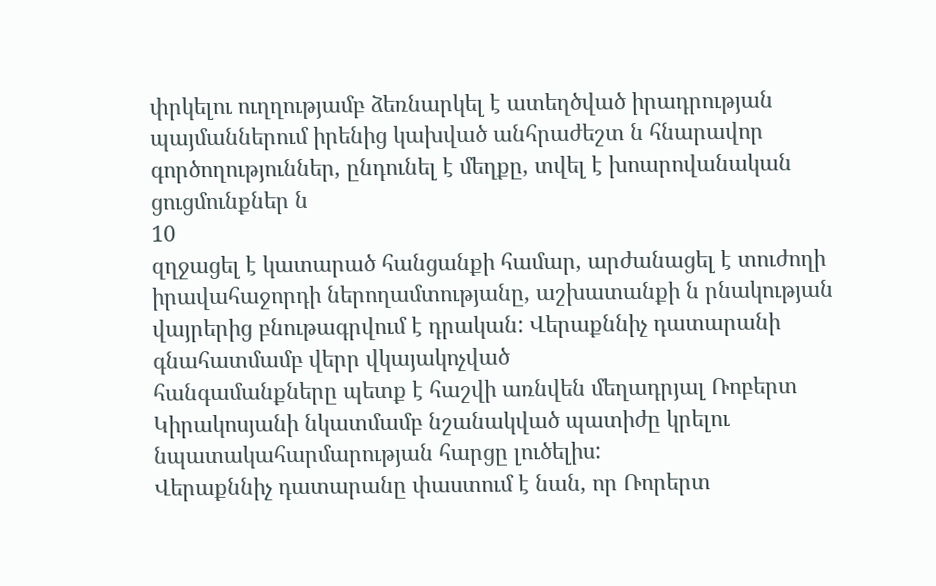փրկելու ուղղությամբ ձեռնարկել է ատեղծված իրադրության պայմաններում իրենից կախված անհրաժեշտ ն հնարավոր գործողություններ, ընդունել է մեղքը, տվել է խոարովանական ցուցմունքներ ն
10
զղջացել է կատարած հանցանքի համար, արժանացել է տուժողի իրավահաջորդի ներողամտությանը, աշխատանքի ն րնակության վայրերից բնութագրվում է դրական: Վերաքննիչ դատարանի գնահատմամբ վերր վկայակոչված
հանգամանքները պետք է հաշվի առնվեն մեղադրյալ Ռոբերտ Կիրակոսյանի նկատմամբ նշանակված պատիժը կրելու նպատակահարմարության հարցը լուծելիս:
Վերաքննիչ դատարանը փաստում է նան, որ Ռորերտ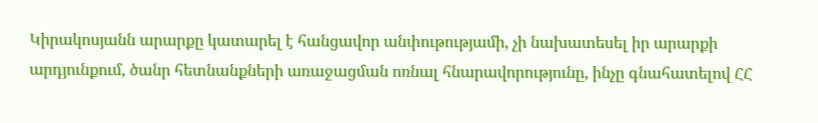Կիրակոսյանն արարքը կատարել է հանցավոր անփութությամի, չի նախատեսել իր արարքի արդյունքում, ծանր հետնանքների առաջացման ոռնալ հնարավորությունը, ինչը գնահատելով ՀՀ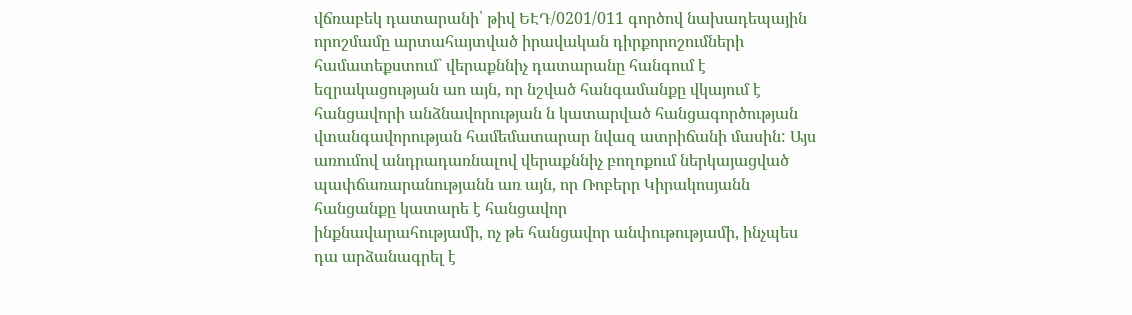վճռաբեկ դատարանի՝ թիվ ԵԷԴ/0201/011 գործով նախադեպային որոշմամը արտահայտված իրավական դիրքորոշումների համատեքստում` վերաքննիչ դատարանը հանգում է եզրակացության աո այն, որ նշված հանգամանքը վկայում է հանցավորի անձնավորության ն կատարված հանցագործության
վտանգավորության համեմատարար նվազ ատրիճանի մասին: Այս առումով անդրադառնալով վերաքննիչ բողոքում ներկայացված պափճառարանությանն առ այն, որ Ռոբերր Կիրակոսյանն հանցանքը կատարե է հանցավոր
ինքնավարահությամի, ոչ թե հանցավոր անփութությամի, ինչպես դա արձանագրել է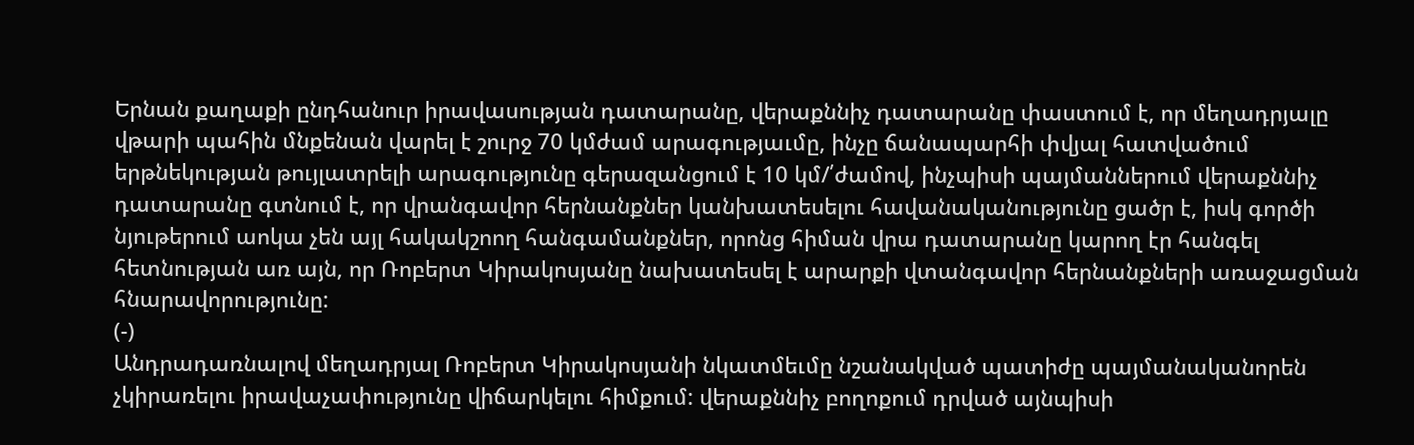Երնան քաղաքի ընդհանուր իրավասության դատարանը, վերաքննիչ դատարանը փաստում է, որ մեղադրյալը վթարի պահին մնքենան վարել է շուրջ 70 կմժամ արագությաւմը, ինչը ճանապարհի փվյալ հատվածում երթնեկության թույլատրելի արագությունը գերազանցում է 10 կմ/՛ժամով, ինչպիսի պայմաններում վերաքննիչ դատարանը գտնում է, որ վրանգավոր հերնանքներ կանխատեսելու հավանականությունը ցածր է, իսկ գործի նյութերում աոկա չեն այլ հակակշոող հանգամանքներ, որոնց հիման վրա դատարանը կարող էր հանգել հետնության առ այն, որ Ռոբերտ Կիրակոսյանը նախատեսել է արարքի վտանգավոր հերնանքների առաջացման հնարավորությունը:
(-)
Անդրադառնալով մեղադրյալ Ռոբերտ Կիրակոսյանի նկատմեւմը նշանակված պատիժը պայմանականորեն չկիրառելու իրավաչափությունը վիճարկելու հիմքում: վերաքննիչ բողոքում դրված այնպիսի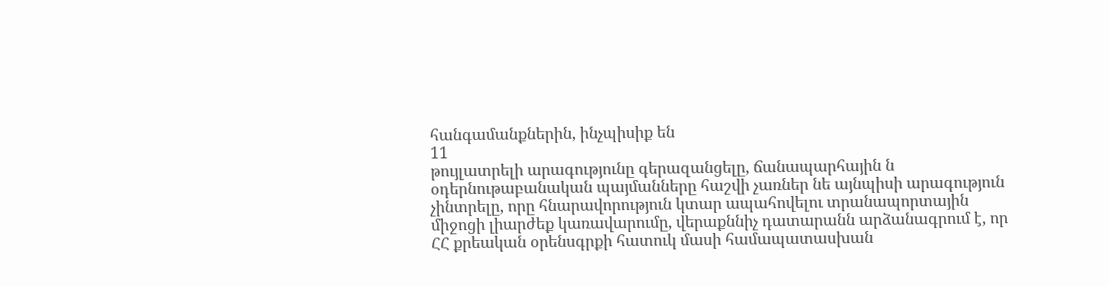հանգամանքներին, ինչպիսիք են
11
թույլատրելի արագությունը գերազանցելը, ճանապարհային ն
օդերնութաբանական պայմանները հաշվի չառներ նե այնպիսի արագություն չինտրելը, որը հնարավորություն կտար ապահովելու տրանապորտային միջոցի լիարժեք կառավարումը, վերաքննիչ դատարանն արձանագրում է, որ ՀՀ քրեական օրենսգրքի հատուկ մասի համապատասխան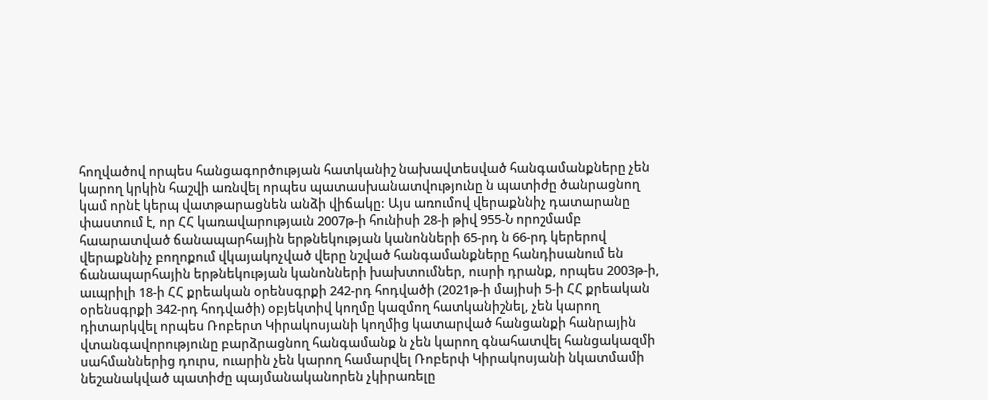հողվածով որպես հանցագործության հատկանիշ նախավտեսված հանգամանքները չեն կարող կրկին հաշվի առնվել որպես պատասխանատվությունը ն պատիժը ծանրացնող կամ որնէ կերպ վատթարացնեն անձի վիճակը: Այս առումով վերաքննիչ դատարանը փաստում է, որ ՀՀ կառավարությաւն 2007թ-ի հունիսի 28-ի թիվ 955-Ն որոշմամբ հաարատված ճանապարհային երթնեկության կանոնների 65-րդ ն 66-րդ կերերով վերաքննիչ բողոքում վկայակոչված վերը նշված հանգամանքները հանդիսանում են ճանապարհային երթնեկության կանոնների խախտումներ, ուսրի դրանք, որպես 2003թ-ի, աւպրիլի 18-ի ՀՀ քրեական օրենսգրքի 242-րդ հոդվածի (2021թ-ի մայիսի 5-ի ՀՀ քրեական օրենսգրքի 342-րդ հոդվածի) օբյեկտիվ կողմը կազմող հատկանիշնել, չեն կարող դիտարկվել որպես Ռոբերտ Կիրակոսյանի կողմից կատարված հանցանքի հանրային վտանգավորությունը բարձրացնող հանգամանք ն չեն կարող գնահատվել հանցակազմի սահմաններից դուրս, ուարին չեն կարող համարվել Ռոբերփ Կիրակոսյանի նկատմամի նեշանակված պատիժը պայմանականորեն չկիրառելը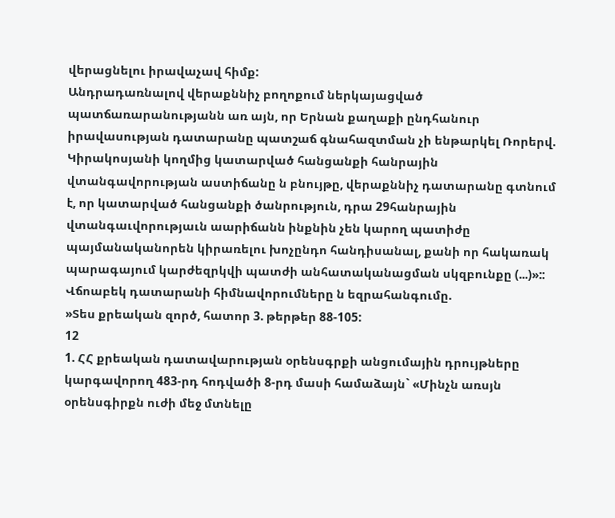վերացնելու իրավաչավ հիմք:
Անդրադառնալով վերաքննիչ բողոքում ներկայացված պատճառարանությանն առ այն, որ Երնան քաղաքի ընդհանուր իրավասության դատարանը պատշաճ գնահազտման չի ենթարկել Ռորերվ. Կիրակոսյանի կողմից կատարված հանցանքի հանրային վտանգավորության աստիճանը ն բնույթը, վերաքննիչ դատարանը գտնում է, որ կատարված հանցանքի ծանրություն, դրա 29հանրային վտանգաւվորությաւն աարիճանն ինքնին չեն կարող պատիժը պայմանականորեն կիրառելու խոչընդո հանդիսանալ, քանի որ հակառակ պարագայում կարժեզրկվի պատժի անհատականացման սկզբունքը (...)»::
Վճոաբեկ դատարանի հիմնավորումները ն եզրահանգումը.
»Տես քրեական զործ, հատոր 3. թերթեր 88-105:
12
1. ՀՀ քրեական դատավարության օրենսգրքի անցումային դրույթները կարգավորող 483-րդ հոդվածի 8-րդ մասի համաձայն` «Մինչն առսյն օրենսգիրքն ուժի մեջ մտնելը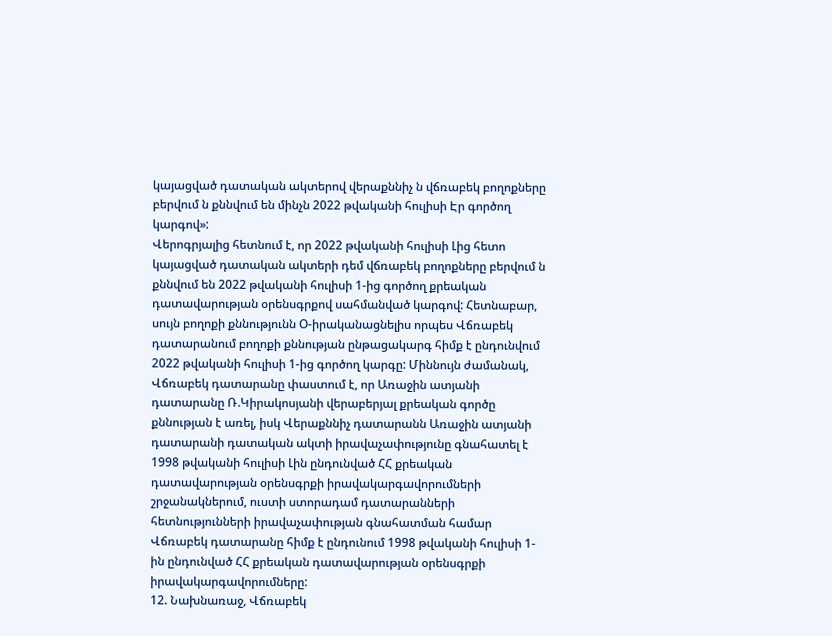կայացված դատական ակտերով վերաքննիչ ն վճռաբեկ բողոքները բերվում ն քննվում են մինչն 2022 թվականի հուլիսի Էր գործող կարգով»:
Վերոգրյալից հետնում է, որ 2022 թվականի հուլիսի Լից հետո կայացված դատական ակտերի դեմ վճռաբեկ բողոքները բերվում ն քննվում են 2022 թվականի հուլիսի 1-ից գործող քրեական դատավարության օրենսգրքով սահմանված կարգով: Հետնաբար, սույն բողոքի քննությունն Օ-իրականացնելիս որպես Վճռաբեկ դատարանում բողոքի քննության ընթացակարգ հիմք է ընդունվում 2022 թվականի հուլիսի 1-ից գործող կարգը: Միննույն ժամանակ, Վճռաբեկ դատարանը փաստում է, որ Առաջին ատյանի դատարանը Ռ.Կիրակոսյանի վերաբերյալ քրեական գործը քննության է առել, իսկ Վերաքննիչ դատարանն Առաջին ատյանի դատարանի դատական ակտի իրավաչափությունը գնահատել է 1998 թվականի հուլիսի Լին ընդունված ՀՀ քրեական դատավարության օրենսգրքի իրավակարգավորումների շրջանակներում, ուստի ստորադամ դատարանների հետնությունների իրավաչափության գնահատման համար Վճռաբեկ դատարանը հիմք է ընդունում 1998 թվականի հուլիսի 1-ին ընդունված ՀՀ քրեական դատավարության օրենսգրքի իրավակարգավորումները:
12. Նախնառաջ, Վճռաբեկ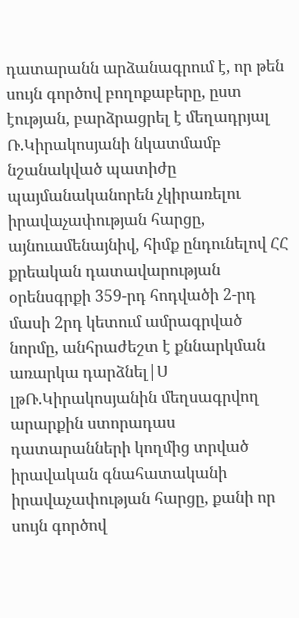դատարանն արձանագրում է, որ թեն սույն գործով բողոքաբերը, ըստ էության, բարձրացրել է մեղադրյալ Ռ.Կիրակոսյանի նկատմամբ նշանակված պատիժը պայմանականորեն չկիրառելու իրավաչափության հարցը, այնուամենայնիվ, հիմք ընդունելով ՀՀ քրեական դատավարության օրենսգրքի 359-րդ հոդվածի 2-րդ մասի 2րդ կետում ամրագրված նորմը, անհրաժեշտ է քննարկման առարկա դարձնել|Ս լթՌ.Կիրակոսյանին մեղսագրվող արարքին ստորադաս դատարանների կողմից տրված իրավական գնահատականի
իրավաչափության հարցը, քանի որ սույն գործով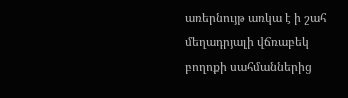առերնույթ առկա է ի շահ մեղադրյալի վճռաբեկ բողոքի սահմաններից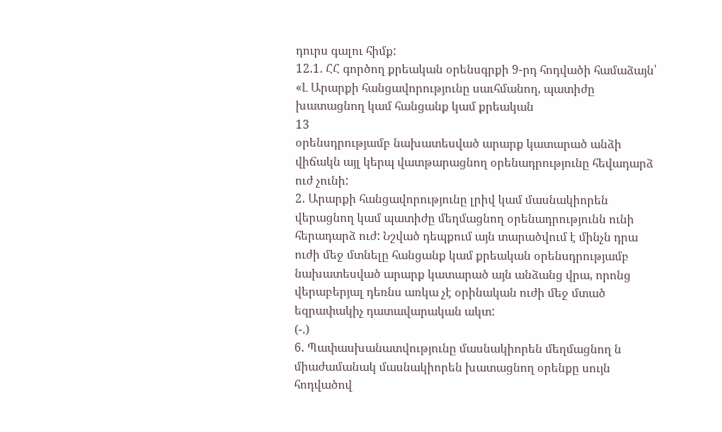դուրս գալու հիմք:
12.1. ՀՀ գործող քրեական օրենսգրքի 9-րդ հոդվածի համաձայն՝ «Լ Արարքի հանցավորությունը սաւհմանող, պատիժը խատացնող կամ հանցանք կամ քրեական
13
օրենսդրությամբ նախատեսված արարք կատարած անձի վիճակն այլ կերպ վատթարացնող օրենադրությունը հեվադարձ ուժ չունի:
2. Արարքի հանցավորությունը լրիվ կամ մասնակիորեն վերացնող կամ պատիժը մեղմացնող օրենադրությունն ունի հերադարձ ուժ: Նշված դեպքում այն տարածվում է մինչն դրա ուժի մեջ մտնելը հանցանք կամ քրեական օրենսդրությամբ նախատեսված արարք կատարած այն անձանց վրա, որոնց վերաբերյալ դեռնս առկա չէ օրինական ուժի մեջ մտած եզրափակիչ դատավարական ակտ:
(-.)
6. Պափասխանատվությունը մասնակիորեն մեղմացնող ն միաժամանակ մասնակիորեն խատացնող օրենքը սույն հոդվածով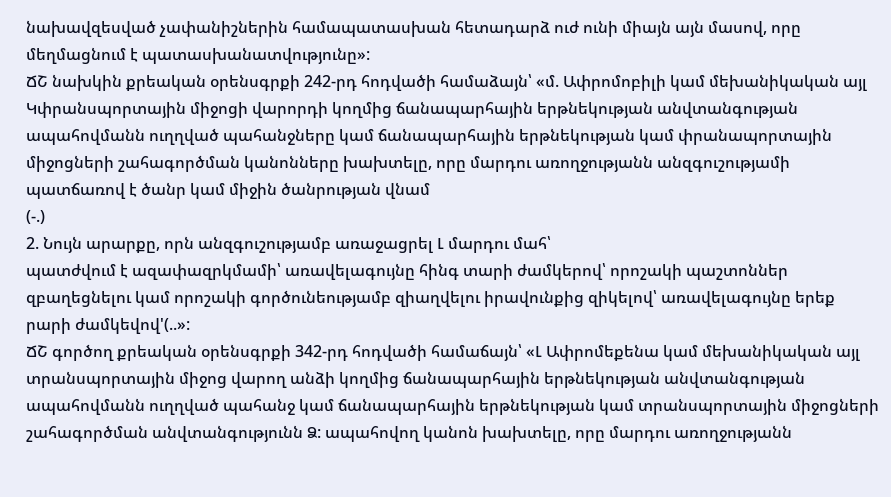նախավզեսված չափանիշներին համապատասխան հետադարձ ուժ ունի միայն այն մասով, որը մեղմացնում է պատասխանատվությունը»:
ՃՇ նախկին քրեական օրենսգրքի 242-րդ հոդվածի համաձայն՝ «մ. Ափրոմոբիլի կամ մեխանիկական այլ Կփրանսպորտային միջոցի վարորդի կողմից ճանապարհային երթնեկության անվտանգության ապահովմանն ուղղված պահանջները կամ ճանապարհային երթնեկության կամ փրանապորտային միջոցների շահագործման կանոնները խախտելը, որը մարդու առողջությանն անզգուշությամի պատճառով է ծանր կամ միջին ծանրության վնամ
(-.)
2. Նույն արարքը, որն անզգուշությամբ առաջացրել Լ մարդու մահ՝
պատժվում է ազափազրկմամի՝ առավելագույնը հինգ տարի ժամկերով՝ որոշակի պաշտոններ զբաղեցնելու կամ որոշակի գործունեությամբ զիաղվելու իրավունքից զիկելով՝ առավելագույնը երեք րարի ժամկեվով'(..»:
ՃՇ գործող քրեական օրենսգրքի 342-րդ հոդվածի համաճայն՝ «Լ Ափրոմեքենա կամ մեխանիկական այլ տրանսպորտային միջոց վարող անձի կողմից ճանապարհային երթնեկության անվտանգության ապահովմանն ուղղված պահանջ կամ ճանապարհային երթնեկության կամ տրանսպորտային միջոցների շահագործման անվտանգությունն Ձ: ապահովող կանոն խախտելը, որը մարդու առողջությանն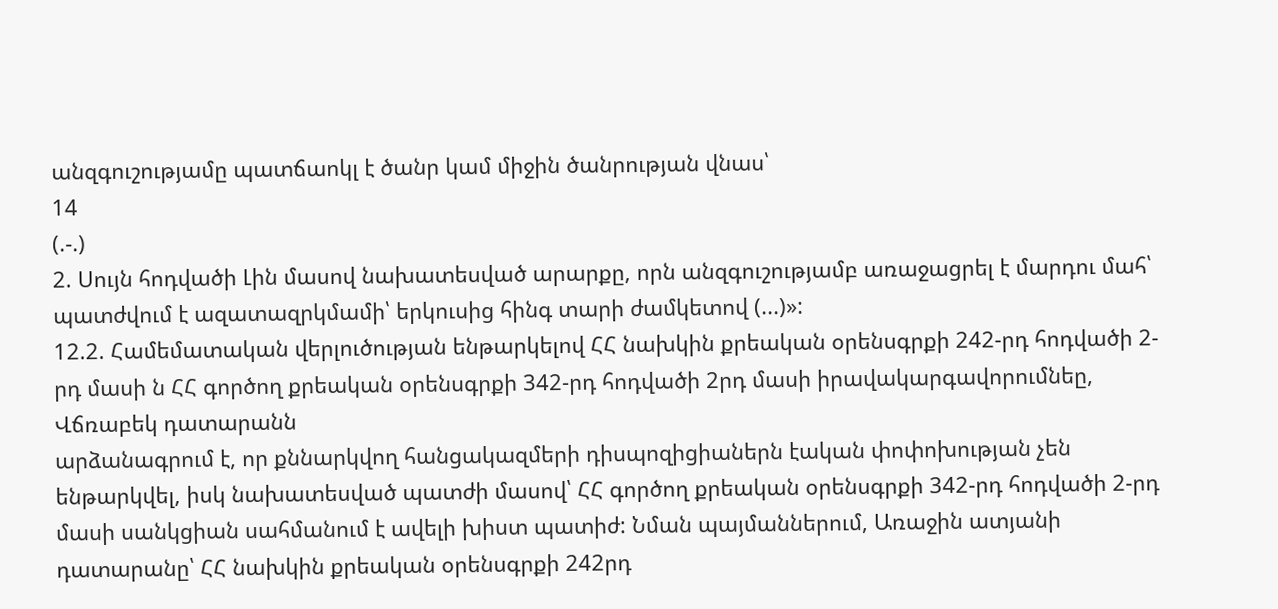անզգուշությամը պատճաոկլ է ծանր կամ միջին ծանրության վնաս՝
14
(.-.)
2. Սույն հոդվածի Լին մասով նախատեսված արարքը, որն անզգուշությամբ առաջացրել է մարդու մահ՝
պատժվում է ազատազրկմամի՝ երկուսից հինգ տարի ժամկետով (...)»:
12.2. Համեմատական վերլուծության ենթարկելով ՀՀ նախկին քրեական օրենսգրքի 242-րդ հոդվածի 2-րդ մասի ն ՀՀ գործող քրեական օրենսգրքի 342-րդ հոդվածի 2րդ մասի իրավակարգավորումնեը, Վճռաբեկ դատարանն
արձանագրում է, որ քննարկվող հանցակազմերի դիսպոզիցիաներն էական փոփոխության չեն ենթարկվել, իսկ նախատեսված պատժի մասով՝ ՀՀ գործող քրեական օրենսգրքի 342-րդ հոդվածի 2-րդ մասի սանկցիան սահմանում է ավելի խիստ պատիժ: Նման պայմաններում, Առաջին ատյանի դատարանը՝ ՀՀ նախկին քրեական օրենսգրքի 242րդ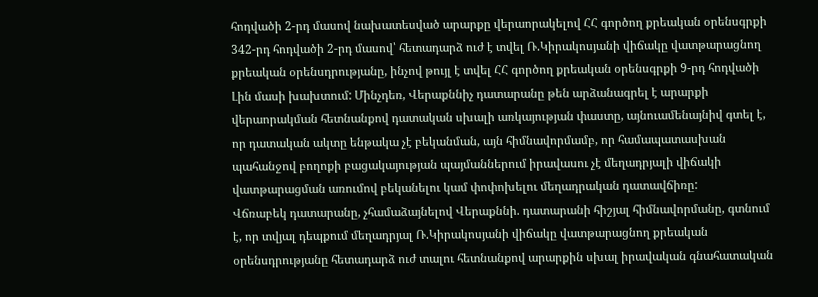հոդվածի 2-րդ մասով նախատեսված արարքը վերաորակելով ՀՀ գործող քրեական օրենսգրքի 342-րդ հոդվածի 2-րդ մասով՝ հետադարձ ուժ է տվել Ռ.Կիրակոսյանի վիճակը վատթարացնող քրեական օրենսդրությանը, ինչով թույլ է տվել ՀՀ գործող քրեական օրենսգրքի 9-րդ հոդվածի Լին մասի խախտում: Մինչդեռ, Վերաքննիչ դատարանը թեն արձանագրել է արարքի վերաորակման հետնանքով դատական սխալի առկայության փաստը, այնուամենայնիվ գտել է, որ դատական ակտը ենթակա չէ բեկանման, այն հիմնավորմամբ, որ համապատասխան պահանջով բողոքի բացակայության պայմաններում իրավասու չէ մեղադրյալի վիճակի վատթարացման առումով բեկանելու կամ փոփոխելու մեղադրական դատավճիռը:
Վճռաբեկ դատարանը, չհամաձայնելով Վերաքննի. դատարանի հիշյալ հիմնավորմանը, գտնում է, որ տվյալ դեպքում մեղադրյալ Ռ.Կիրակոսյանի վիճակը վատթարացնող քրեական օրենսդրությանը հետադարձ ուժ տալու հետնանքով արարքին սխալ իրավական գնահատական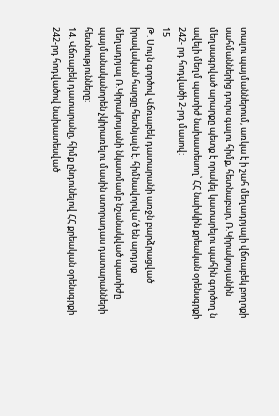տալու պայմաններում, առկա է ի շահ մեղադրյալի վճռաբեկ բողոքի սահմաններից դուրս գալու հիմք, հետնաբար, Ռ.Կիրակոսյանին մեղսագրված արարքը պետք է որակել կատարելու պահին գործող ն ավելի մեղմ պատիժ նախատեսող՝ ՀՀ նախկին քրեական օրենսգրքի 242- րդ հոդվածի 2-րդ մասով:
15
Թ. Սույն գործով Վճռաբեկ դատարանի առջն բարձրացված իրավական հարցը հետնյալն է. հիմնավորվա՛ծ են արդյոք մեղադրյալ Ռ.Կիրակոսյանի նկատմամբ նշանակված պատիժը պայմանականորեն չկիրառելու մասին ստորադաս դատարանների հետնությունները:
14. Վճռաբեկ դատարանը, հիմք ընդունելով ՀՀ քրեական օրենսգրքի 242-րդ հոդվածով նախատեսված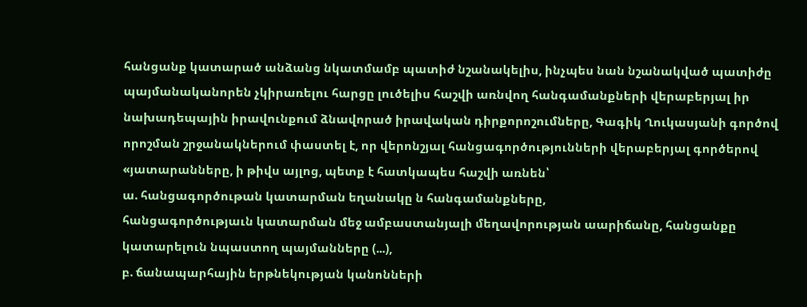հանցանք կատարած անձանց նկատմամբ պատիժ նշանակելիս, ինչպես նան նշանակված պատիժը պայմանականորեն չկիրառելու հարցը լուծելիս հաշվի առնվող հանգամանքների վերաբերյալ իր նախադեպային իրավունքում ձնավորած իրավական դիրքորոշումները, Գագիկ Ղուկասյանի գործով որոշման շրջանակներում փաստել է, որ վերոնշյալ հանցագործությունների վերաբերյալ գործերով «յատարանները, ի թիվս այլոց, պետք է հատկապես հաշվի առնեն՝
ա. հանցագործութան կատարման եղանակը ն հանգամանքները,
հանցագործությաւն կատարման մեջ ամբաստանյալի մեղավորության աարիճանը, հանցանքը կատարելուն նպաստող պայմանները (...),
բ. ճանապարհային երթնեկության կանոնների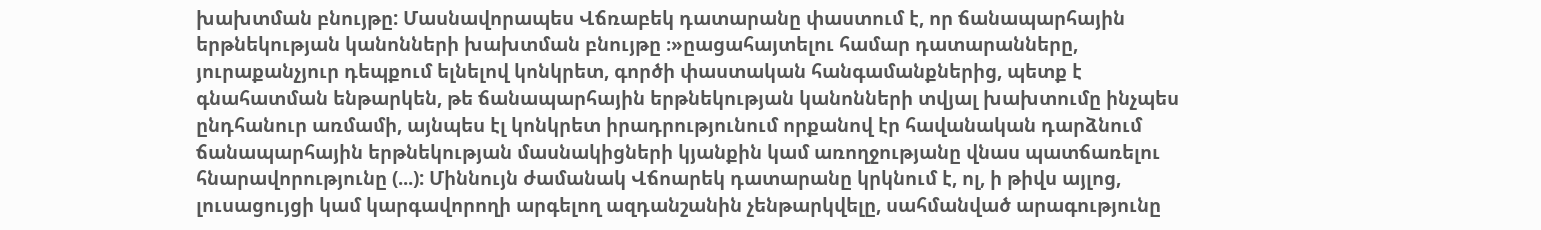խախտման բնույթը: Մասնավորապես Վճռաբեկ դատարանը փաստում է, որ ճանապարհային երթնեկության կանոնների խախտման բնույթը ։»ըացահայտելու համար դատարանները, յուրաքանչյուր դեպքում ելնելով կոնկրետ, գործի փաստական հանգամանքներից, պետք է գնահատման ենթարկեն, թե ճանապարհային երթնեկության կանոնների տվյալ խախտումը ինչպես ընդհանուր առմամի, այնպես էլ կոնկրետ իրադրությունում որքանով էր հավանական դարձնում ճանապարհային երթնեկության մասնակիցների կյանքին կամ առողջությանը վնաս պատճառելու հնարավորությունը (...): Միննույն ժամանակ Վճոարեկ դատարանը կրկնում է, ոլ, ի թիվս այլոց, լուսացույցի կամ կարգավորողի արգելող ազդանշանին չենթարկվելը, սահմանված արագությունը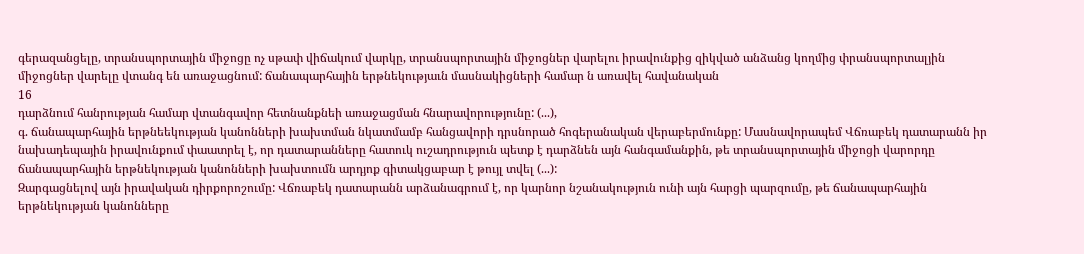գերազանցելը, տրանսպորտային միջոցը ոչ սթափ վիճակում վարկը, տրանսպորտային միջոցներ վարելու իրավունքից զիկված անձանց կողմից փրանսպորտալյին միջոցներ վարելը վտանգ են առաջացնում: ճանապարհային երթնեկությաւն մասնակիցների համար ն առավել հավանական
16
դարձնում հանրության համար վտանգավոր հետնանքնեի առաջացման հնարավորությունը: (...),
գ. ճանապարհային երթնեեկության կանոնների խախտման նկատմամբ հանցավորի դրսնորած հոգերանական վերաբերմունքը: Մասնավորապեմ Վճռաբեկ դատարանն իր նախադեպային իրավունքում փաատրել է, որ դատարանները հատուկ ուշադրություն պետք է դարձնեն այն հանգամանքին, թե տրանսպորտային միջոցի վարորդը ճանապարհային երթնեկության կանոնների խախտումն արդյոք գիտակցաբար է թույլ տվել (...):
Զարգացնելով այն իրավական դիրքորոշումը: Վճռաբեկ դատարանն արձանագրում է, որ կարնոր նշանակություն ունի այն հարցի պարզումը, թե ճանապարհային երթնեկության կանոնները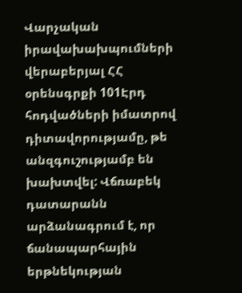Վարչական իրավախախպումների վերաբերյալ ՀՀ օրենսգրքի 101Էրդ հոդվածների իմատրով դիտավորությամը, թե անզգուշությամբ են խախտվել: Վճռաբեկ դատարանն արձանագրում է, որ ճանապարհային երթնեկության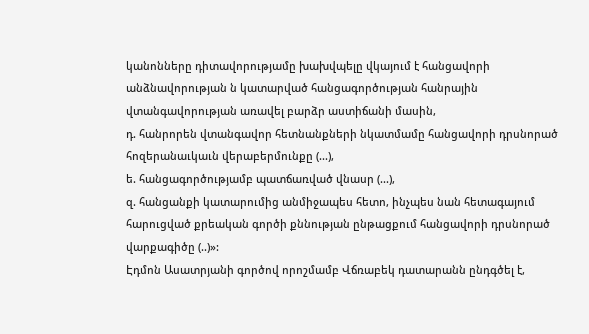կանոնները դիտավորությամը խախվպելը վկայում է հանցավորի անձնավորության ն կատարված հանցագործության հանրային վտանգավորության առավել բարձր աստիճանի մասին,
դ. հանրորեն վտանգավոր հետնանքների նկատմամը հանցավորի դրսնորած հոզերանաւկաւն վերաբերմունքը (...),
ե. հանցագործությամբ պատճառված վնասր (...),
զ. հանցանքի կատարումից անմիջապես հետո, ինչպես նան հետագայում հարուցված քրեական գործի քննության ընթացքում հանցավորի դրսնորած վարքագիծը (..)»:
Էդմոն Ասատրյանի գործով որոշմամբ Վճռաբեկ դատարանն ընդգծել է,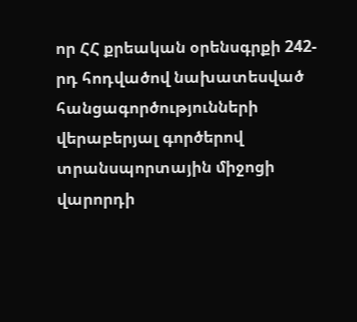որ ՀՀ քրեական օրենսգրքի 242-րդ հոդվածով նախատեսված հանցագործությունների վերաբերյալ գործերով տրանսպորտային միջոցի վարորդի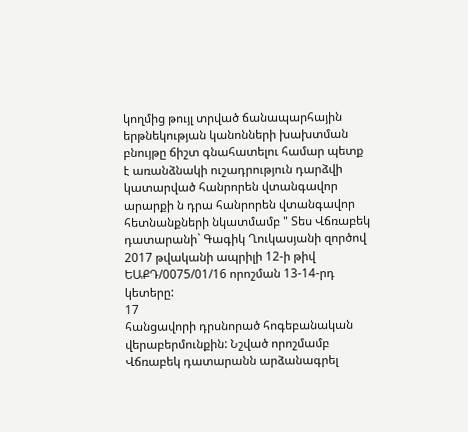կողմից թույլ տրված ճանապարհային երթնեկության կանոնների խախտման բնույթը ճիշտ գնահատելու համար պետք է առանձնակի ուշադրություն դարձվի կատարված հանրորեն վտանգավոր արարքի ն դրա հանրորեն վտանգավոր հետնանքների նկատմամբ " Տես Վճռաբեկ դատարանի` Գագիկ Ղուկասյանի զործով 2017 թվականի ապրիլի 12-ի թիվ ԵԱՔԴ/0075/01/16 որոշման 13-14-րդ կետերը:
17
հանցավորի դրսնորած հոգեբանական վերաբերմունքին: Նշված որոշմամբ Վճռաբեկ դատարանն արձանագրել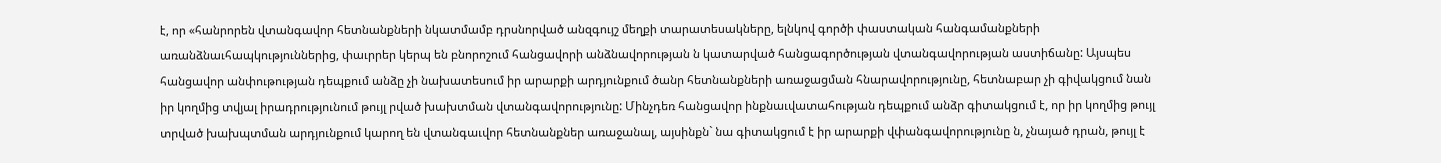է, որ «հանրորեն վտանգավոր հետնանքների նկատմամբ դրսնորված անզգույշ մեղքի տարատեսակները, ելնկով գործի փաստական հանգամանքների առանձնաւհապկություններից, փաւրրեր կերպ են բնորոշում հանցավորի անձնավորության ն կատարված հանցագործության վտանգավորության աստիճանը: Այսպես հանցավոր անփութության դեպքում անձը չի նախատեսում իր արարքի արդյունքում ծանր հետնանքների առաջացման հնարավորությունը, հետնաբար չի գիվակցում նան իր կողմից տվյալ իրադրությունում թույլ րված խախտման վտանգավորությունը: Մինչդեռ հանցավոր ինքնաւվատահության դեպքում անձր գիտակցում է, որ իր կողմից թույլ տրված խախպտման արդյունքում կարող են վտանգաւվոր հետնանքներ առաջանալ, այսինքն` նա գիտակցում է իր արարքի վփանգավորությունը ն, չնայած դրան, թույլ է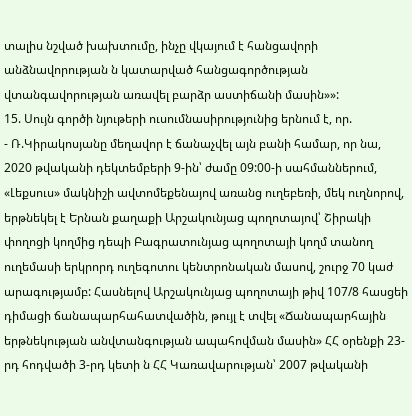տալիս նշված խախտումը, ինչը վկայում է հանցավորի անձնավորության ն կատարված հանցագործության վտանգավորության առավել բարձր աստիճանի մասին»»:
15. Սույն գործի նյութերի ուսումնասիրությունից երնում է, որ.
- Ռ.Կիրակոսյանը մեղավոր է ճանաչվել այն բանի համար, որ նա, 2020 թվականի դեկտեմբերի 9-ին՝ ժամը 09:00-ի սահմաններում, «Լեքսուս» մակնիշի ավտոմեքենայով առանց ուղեբեռի, մեկ ուղնորով, երթնեկել է Երնան քաղաքի Արշակունյաց պողոտայով՝ Շիրակի փողոցի կողմից դեպի Բագրատունյաց պողոտայի կողմ տանող ուղեմասի երկրորդ ուղեգոտու կենտրոնական մասով, շուրջ 70 կաժ արագությամբ: Հասնելով Արշակունյաց պողոտայի թիվ 107/8 հասցեի դիմացի ճանապարհահատվածին, թույլ է տվել «Ճանապարհային երթնեկության անվտանգության ապահովման մասին» ՀՀ օրենքի 23-րդ հոդվածի 3-րդ կետի ն ՀՀ Կառավարության՝ 2007 թվականի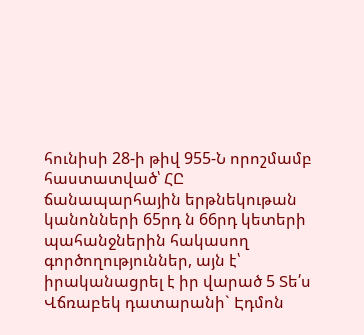հունիսի 28-ի թիվ 955-Ն որոշմամբ հաստատված՝ ՀԸ ճանապարհային երթնեկութան կանոնների 65րդ ն 66րդ կետերի պահանջներին հակասող գործողություններ, այն է՝ իրականացրել է իր վարած 5 Տե՛ս Վճռաբեկ դատարանի` Էդմոն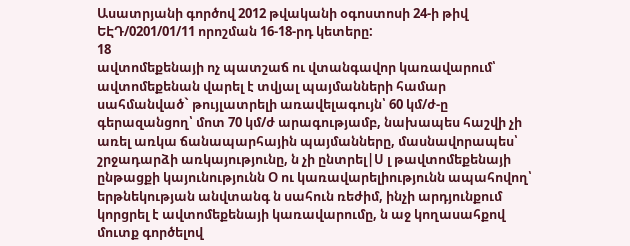Ասատրյանի գործով 2012 թվականի օգոստոսի 24-ի թիվ ԵԷԴ/0201/01/11 որոշման 16-18-րդ կետերը:
18
ավտոմեքենայի ոչ պատշաճ ու վտանգավոր կառավարում՝ ավտոմեքենան վարել է տվյալ պայմանների համար սահմանված` թույլատրելի առավելագույն՝ 60 կմ/ժ-ը գերազանցող՝ մոտ 70 կմ/ժ արագությամբ, նախապես հաշվի չի առել առկա ճանապարհային պայմանները, մասնավորապես՝ շրջադարձի առկայությունը, ն չի ընտրել|Ս լ թավտոմեքենայի ընթացքի կայունությունն Օ ու կառավարելիությունն ապահովող՝ երթնեկության անվտանգ ն սահուն ռեժիմ, ինչի արդյունքում կորցրել է ավտոմեքենայի կառավարումը, ն աջ կողասահքով մուտք գործելով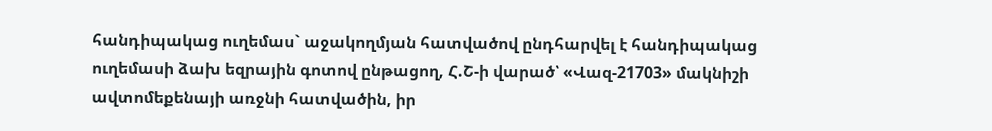հանդիպակաց ուղեմաս` աջակողմյան հատվածով ընդհարվել է հանդիպակաց ուղեմասի ձախ եզրային գոտով ընթացող, Հ.Շ-ի վարած՝ «Վազ-21703» մակնիշի ավտոմեքենայի առջնի հատվածին, իր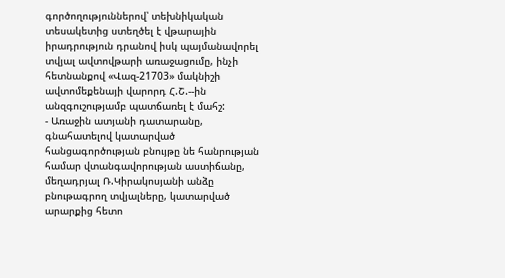գործողություններով՝ տեխնիկական տեսակետից ստեղծել է վթարային իրադրություն դրանով իսկ պայմանավորել տվյալ ավտովթարի առաջացումը, ինչի հետնանքով «Վազ-21703» մակնիշի ավտոմեքենայի վարորդ Հ.Շ.--ին անզգուշությամբ պատճառել է մահշ:
- Առաջին ատյանի դատարանը, գնահատելով կատարված հանցագործության բնույթը նե հանրության համար վտանգավորության աստիճանը, մեղադրյալ Ռ.Կիրակոսյանի անձը բնութագրող տվյալները, կատարված արարքից հետո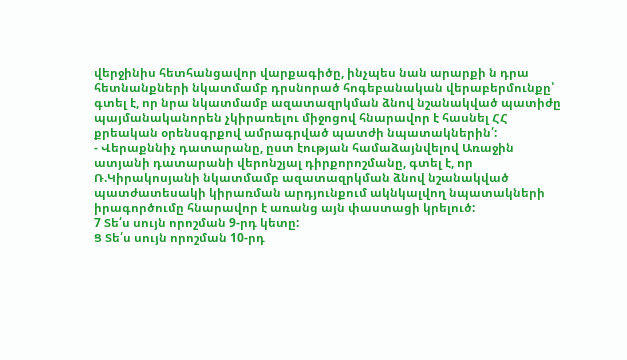վերջինիս հետհանցավոր վարքագիծը, ինչպես նան արարքի ն դրա հետնանքների նկատմամբ դրսնորած հոգեբանական վերաբերմունքը՝ գտել է, որ նրա նկատմամբ ազատազրկման ձնով նշանակված պատիժը պայմանականորեն չկիրառելու միջոցով հնարավոր է հասնել ՀՀ քրեական օրենսգրքով ամրագրված պատժի նպատակներին՛:
- Վերաքննիչ դատարանը, ըստ էության համաձայնվելով Առաջին ատյանի դատարանի վերոնշյալ դիրքորոշմանը, գտել է, որ Ռ.Կիրակոսյանի նկատմամբ ազատազրկման ձնով նշանակված պատժատեսակի կիրառման արդյունքում ակնկալվող նպատակների իրագործումը հնարավոր է առանց այն փաստացի կրելուծ:
7 Տե՛ս սույն որոշման 9-րդ կետը:
Ց Տե՛ս սույն որոշման 10-րդ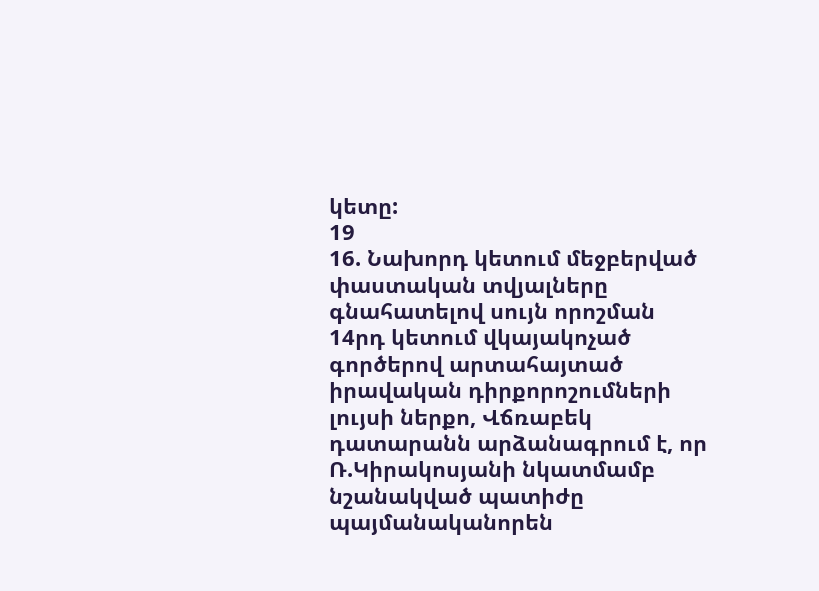կետը:
19
16. Նախորդ կետում մեջբերված փաստական տվյալները գնահատելով սույն որոշման 14րդ կետում վկայակոչած գործերով արտահայտած իրավական դիրքորոշումների լույսի ներքո, Վճռաբեկ դատարանն արձանագրում է, որ Ռ.Կիրակոսյանի նկատմամբ նշանակված պատիժը պայմանականորեն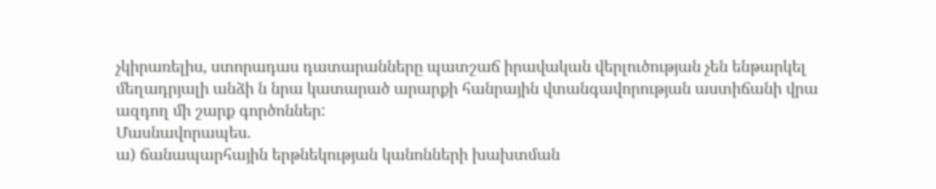չկիրառելիս, ստորադաս դատարանները պատշաճ իրավական վերլուծության չեն ենթարկել մեղադրյալի անձի ն նրա կատարած արարքի հանրային վտանգավորության աստիճանի վրա ազդող մի շարք գործոններ:
Մասնավորապես.
ա) ճանապարհային երթնեկության կանոնների խախտման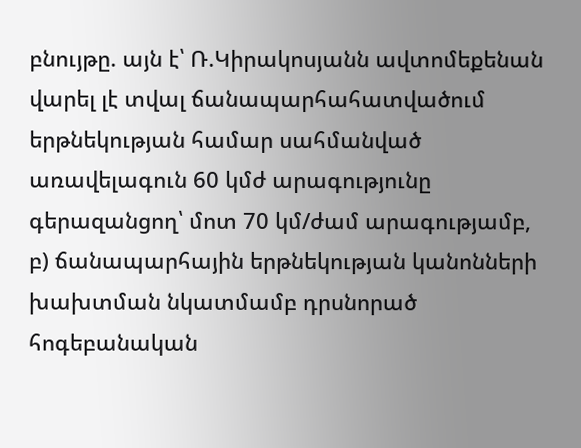բնույթը. այն է՝ Ռ.Կիրակոսյանն ավտոմեքենան վարել լէ տվալ ճանապարհահատվածում երթնեկության համար սահմանված առավելագուն 60 կմժ արագությունը գերազանցող՝ մոտ 70 կմ/ժամ արագությամբ,
բ) ճանապարհային երթնեկության կանոնների խախտման նկատմամբ դրսնորած հոգեբանական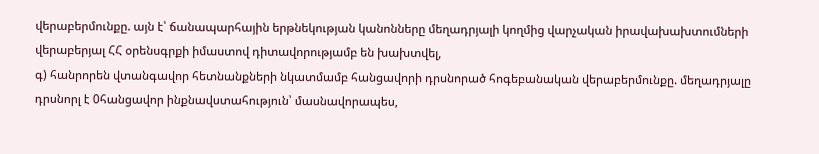վերաբերմունքը. այն է՝ ճանապարհային երթնեկության կանոնները մեղադրյալի կողմից վարչական իրավախախտումների վերաբերյալ ՀՀ օրենսգրքի իմաստով դիտավորությամբ են խախտվել,
գ) հանրորեն վտանգավոր հետնանքների նկատմամբ հանցավորի դրսնորած հոգեբանական վերաբերմունքը. մեղադրյալը դրսնորլ է 0հանցավոր ինքնավստահություն՝ մասնավորապես,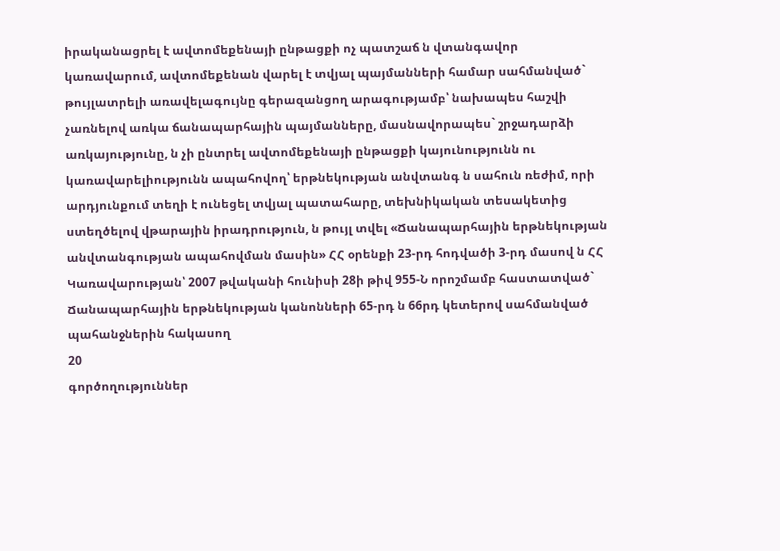իրականացրել է ավտոմեքենայի ընթացքի ոչ պատշաճ ն վտանգավոր կառավարում, ավտոմեքենան վարել է տվյալ պայմանների համար սահմանված` թույլատրելի առավելագույնը գերազանցող արագությամբ՝ նախապես հաշվի չառնելով առկա ճանապարհային պայմանները, մասնավորապես` շրջադարձի առկայությունը, ն չի ընտրել ավտոմեքենայի ընթացքի կայունությունն ու կառավարելիությունն ապահովող՝ երթնեկության անվտանգ ն սահուն ռեժիմ, որի արդյունքում տեղի է ունեցել տվյալ պատահարը, տեխնիկական տեսակետից ստեղծելով վթարային իրադրություն, ն թույլ տվել «Ճանապարհային երթնեկության անվտանգության ապահովման մասին» ՀՀ օրենքի 23-րդ հոդվածի 3-րդ մասով ն ՀՀ Կառավարության՝ 2007 թվականի հունիսի 28ի թիվ 955-Ն որոշմամբ հաստատված` Ճանապարհային երթնեկության կանոնների 65-րդ ն 66րդ կետերով սահմանված պահանջներին հակասող
20
գործողություններ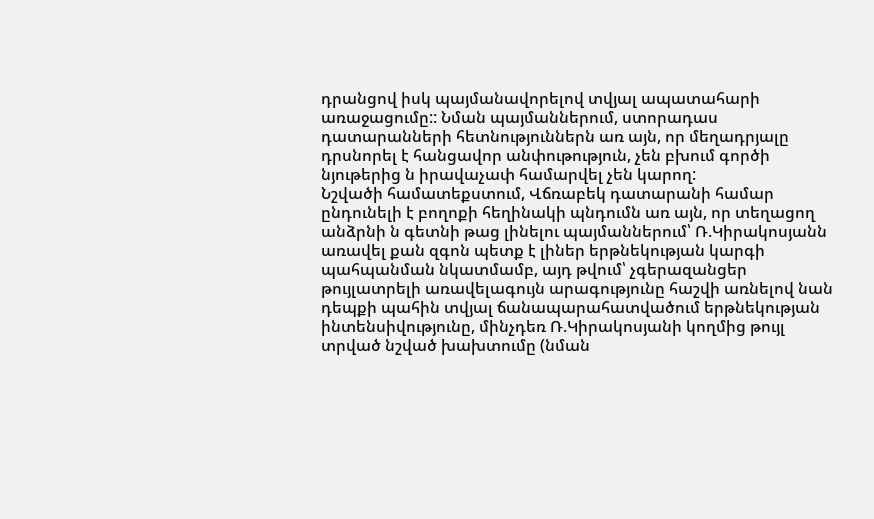դրանցով իսկ պայմանավորելով տվյալ ապատահարի առաջացումը:: Նման պայմաններում, ստորադաս դատարանների հետնություններն առ այն, որ մեղադրյալը դրսնորել է հանցավոր անփութություն, չեն բխում գործի նյութերից ն իրավաչափ համարվել չեն կարող:
Նշվածի համատեքստում, Վճռաբեկ դատարանի համար ընդունելի է բողոքի հեղինակի պնդումն առ այն, որ տեղացող անձրնի ն գետնի թաց լինելու պայմաններում՝ Ռ.Կիրակոսյանն առավել քան զգոն պետք է լիներ երթնեկության կարգի պահպանման նկատմամբ, այդ թվում՝ չգերազանցեր թույլատրելի առավելագույն արագությունը հաշվի առնելով նան դեպքի պահին տվյալ ճանապարահատվածում երթնեկության ինտենսիվությունը, մինչդեռ Ռ.Կիրակոսյանի կողմից թույլ տրված նշված խախտումը (նման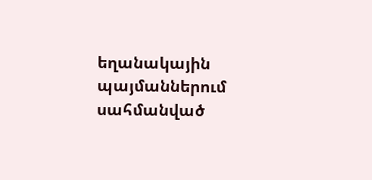եղանակային պայմաններում սահմանված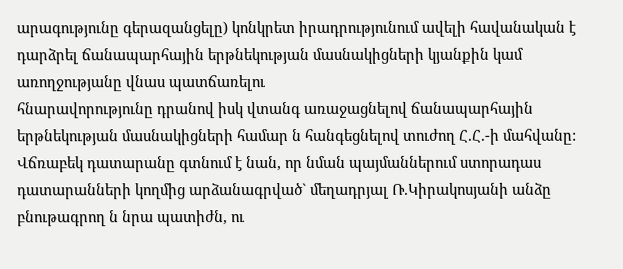արագությունը գերազանցելը) կոնկրետ իրադրությունում ավելի հավանական է դարձրել ճանապարհային երթնեկության մասնակիցների կյանքին կամ առողջությանը վնաս պատճառելու
հնարավորությունը դրանով իսկ վտանգ առաջացնելով ճանապարհային երթնեկության մասնակիցների համար ն հանգեցնելով տուժող Հ.Հ.-ի մահվանը:
Վճռաբեկ դատարանը գտնում է նան, որ նման պայմաններում ստորադաս դատարանների կողմից արձանագրված` մեղադրյալ Ռ.Կիրակոսյանի անձը բնութագրող ն նրա պատիժն, ու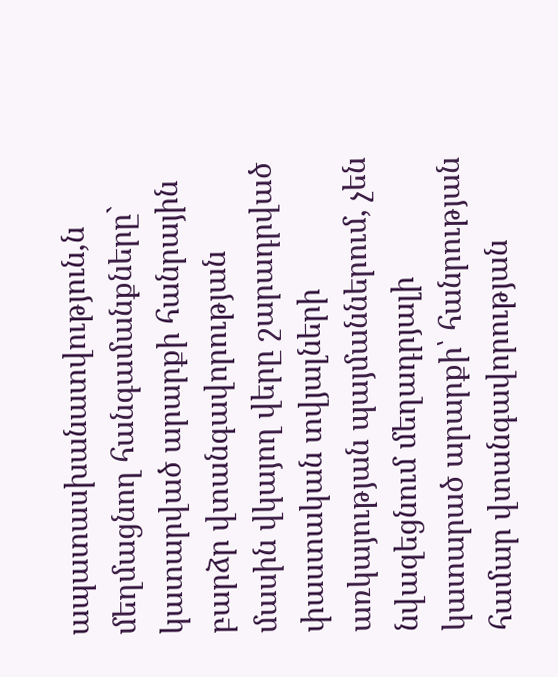ապատասխանատվություն,ն մեղմացնող հանգամանքները` կատարված արարքի հանրային բարձր վտանգավորության մասին վկայող վերը շարադրված փաստական տվյալների առկայության պայմաններում, չեն նվազեցնում մեղադրյալի կատարած արարքի՝ հանրության համար վտանգավորության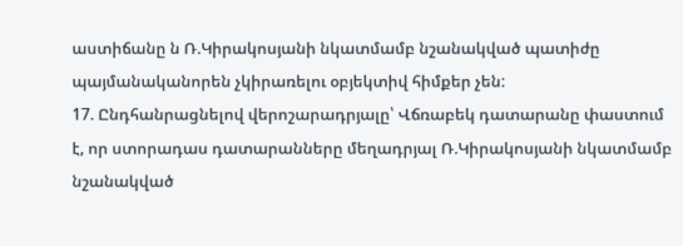աստիճանը ն Ռ.Կիրակոսյանի նկատմամբ նշանակված պատիժը պայմանականորեն չկիրառելու օբյեկտիվ հիմքեր չեն:
17. Ընդհանրացնելով վերոշարադրյալը՝ Վճռաբեկ դատարանը փաստում է, որ ստորադաս դատարանները մեղադրյալ Ռ.Կիրակոսյանի նկատմամբ նշանակված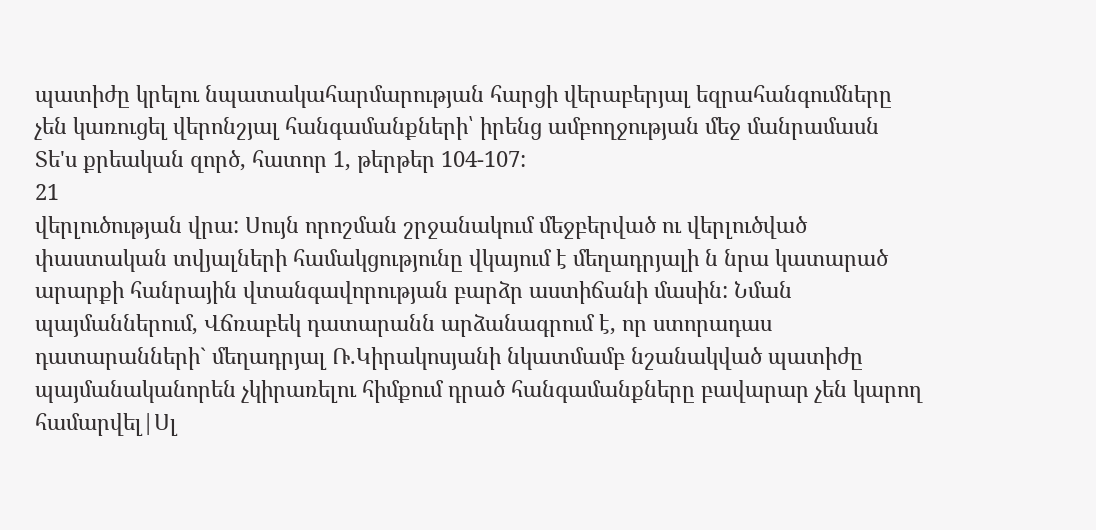պատիժը կրելու նպատակահարմարության հարցի վերաբերյալ եզրահանգումները չեն կառուցել վերոնշյալ հանգամանքների՝ իրենց ամբողջության մեջ մանրամասն Տե'ս քրեական զործ, հատոր 1, թերթեր 104-107:
21
վերլուծության վրա: Սույն որոշման շրջանակում մեջբերված ու վերլուծված փաստական տվյալների համակցությունը վկայում է մեղադրյալի ն նրա կատարած արարքի հանրային վտանգավորության բարձր աստիճանի մասին: Նման պայմաններում, Վճռաբեկ դատարանն արձանագրում է, որ ստորադաս դատարանների` մեղադրյալ Ռ.Կիրակոսյանի նկատմամբ նշանակված պատիժը պայմանականորեն չկիրառելու հիմքում դրած հանգամանքները բավարար չեն կարող համարվել|Սլ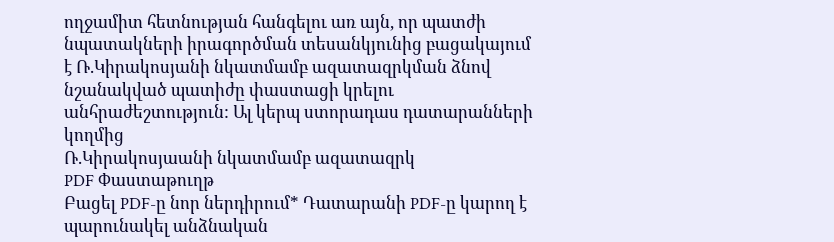ողջամիտ հետնության հանգելու առ այն, որ պատժի նպատակների իրագործման տեսանկյունից բացակայում է Ռ.Կիրակոսյանի նկատմամբ ազատազրկման ձնով նշանակված պատիժը փաստացի կրելու անհրաժեշտություն: Ալ կերպ ստորադաս դատարանների կողմից
Ռ.Կիրակոսյաանի նկատմամբ ազատազրկ
PDF Փաստաթուղթ
Բացել PDF-ը նոր ներդիրում* Դատարանի PDF-ը կարող է պարունակել անձնական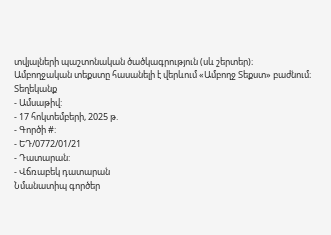տվյալների պաշտոնական ծածկագրություն (սև շերտեր)։ Ամբողջական տեքստը հասանելի է վերևում «Ամբողջ Տեքստ» բաժնում։
Տեղեկանք
- Ամսաթիվ:
- 17 հոկտեմբերի, 2025 թ.
- Գործի #:
- ԵԴ/0772/01/21
- Դատարան:
- Վճռաբեկ դատարան
Նմանատիպ գործեր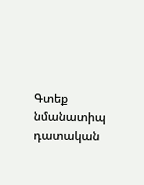Գտեք նմանատիպ դատական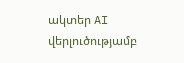ակտեր AI վերլուծությամբ